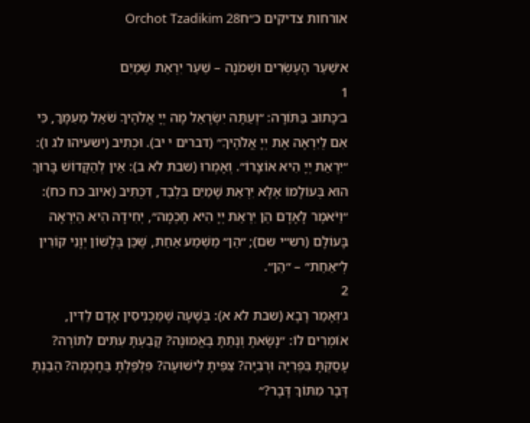אורחות צדיקים כ״חOrchot Tzadikim 28

א׳שַׁעַר הָעֶשְׂרִים וּשְׁמֹנָה – שַׁעַר יִרְאַת שָׁמַיִם
1
ב׳כָּתוּב בַּתּוֹרָה: ״וְעַתָּה יִשְׂרָאֵל מָה יְיָ אֱלֹהֶיךָ שֹׁאֵל מֵעִמָּךְ, כִּי אִם לְיִרְאָה אֶת יְיָ אֱלֹהֶיךָ״ (דברים י יב). וּכְתִיב (ישעיהו לג ו): ״יִרְאַת יְיָ הִיא אוֹצָרוֹ״. וְאָמְרוּ (שבת לא ב): אֵין לְהַקָּדוֹשׁ בָּרוּךְ הוּא בְּעוֹלָמוֹ אֶלָּא יִרְאַת שָׁמַיִם בִּלְבַד, דִּכְתִיב (איוב כח כח): ״וַיֹּאמֶר לָאָדָם הֵן יִרְאַת יְיָ הִיא חָכְמָה״, יְחִידָה הִיא הַיִּרְאָה בָּעוֹלָם (רש״י שם); ״הֵן״ מַשְׁמַע אַחַת, שֶׁכֵּן בְּלָשׁוֹן יְוָנִי קוֹרִין לְ״אַחַת״ – ״הֵן״.
2
ג׳וְאָמַר רָבָא (שבת לא א): בְּשָׁעָה שֶׁמַּכְנִיסִין אָדָם לַדִּין, אוֹמְרִים לוֹ: ״נָשָׂאתָ וְנָתַתָּ בֶּאֱמוּנָה? קָבַעְתָּ עִתִּים לַתּוֹרָה? עָסַקְתָּ בִּפְרִיָּה וּרְבִיָּה? צִפִּיתָ לִישׁוּעָה? פִּלְפַּלְתָּ בַּחָכְמָה? הֵבַנְתָּ דָּבָר מִתּוֹךְ דָּבָר?״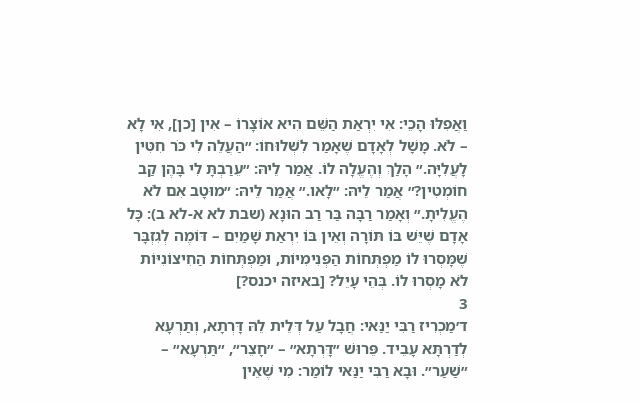וַאֲפִלּוּ הָכֵי: אִי יִרְאַת הַשֵּׁם הִיא אוֹצָרוֹ – אִין [כן], אִי לָא – לֹא. מָשָׁל לְאָדָם שֶׁאָמַר לִשְׁלוּחוֹ: ״הַעֲלֵה לִי כֹּר חִטִּין לָעֲלִיָּה.״ הָלַךְ וְהֶעֱלָה לוֹ. אֲמַר לֵיהּ: ״עֵרַבְתָּ לִי בָּהֶן קַב חוֹמְטִין?״ אֲמַר לֵיהּ: ״לָאו.״ אֲמַר לֵיהּ: ״מוּטָב אִם לֹא הֶעֱלִיתָ.״ וְאָמַר רַבָּה בַּר רַב הוּנָא (שבת לא א-לא ב): כָּל אָדָם שֶׁיֵּשׁ בּוֹ תּוֹרָה וְאֵין בּוֹ יִרְאַת שָׁמַיִם – דּוֹמֶה לְגִזְבָּר שֶׁמָּסְרוּ לוֹ מַפְתְּחוֹת הַפְּנִימִיּוֹת, וּמַפְתְּחוֹת הַחִיצוֹנִיּוֹת לֹא מָסְרוּ לוֹ. בְּהֵי עָיֵל? [באיזה יכנס?]
3
ד׳מַכְרִיז רַבִּי יַנַּאי: חֲבָל עַל דְּלֵית לֵהּ דָּרְתָא, וְתַרְעָא לְדַרְתָּא עָבֵיד. פֵּרוּשׁ ״דָּרְתָא״ – ״חָצֵר״, ״תַּרְעָא״ – ״שַׁעַר״. וּבָא רַבִּי יַנַּאי לוֹמַר: מִי שֶׁאֵין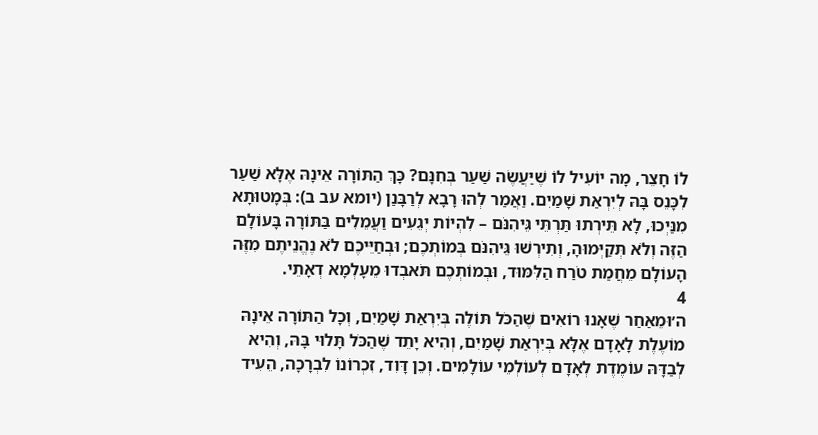לוֹ חָצֵר, מָה יוֹעִיל לוֹ שֶׁיַּעֲשֶׂה שַׁעַר בְּחִנָּם? כָּךְ הַתּוֹרָה אֵינָהּ אֶלָּא שַׁעַר לִכָּנֵס בָּהּ לְיִרְאַת שָׁמַיִם. וַאֲמַר לְהוּ רָבָא לְרַבָּנַן (יומא עב ב): בְּמָטוּתָא מִנַּיְכוּ, לָא תֵּירְתוּ תַּרְתֵּי גֵּיהִנֹּם – לִהְיוֹת יְגֵעִים וַעֲמֵלִים בַּתּוֹרָה בָּעוֹלָם הַזֶּה וְלֹא תְּקַיְּמוּהָ, וְתִירְשׁוּ גֵּיהִנֹּם בְּמוֹתְכֶם; וּבְחַיֵּיכֶם לֹא נֶהֱנֵיתֶם מִזֶּה הָעוֹלָם מֵחֲמַת טֹרַח הַלִּמּוּד, וּבְמוֹתְכֶם תֹּאבְדוּ מֵעָלְמָא דְאָתֵי.
4
ה׳וּמֵאַחַר שֶׁאָנוּ רוֹאִים שֶׁהַכֹּל תּוֹלֶה בְּיִרְאַת שָׁמַיִם, וְכָל הַתּוֹרָה אֵינָהּ מוֹעֶלֶת לָאָדָם אֶלָּא בְּיִרְאַת שָׁמַיִם, וְהִיא יָתֵד שֶׁהַכֹּל תָּלוּי בָּהּ, וְהִיא לְבַדָּהּ עוֹמֶדֶת לְאָדָם לְעוֹלְמֵי עוֹלָמִים. וְכֵן דָּוִד, זִכְרוֹנוֹ לִבְרָכָה, הֵעִיד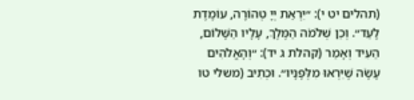(תהלים יט י): ״יִרְאַת יְיָ טְהוֹרָה, עוֹמֶדֶת לָעַד״. וְכֵן שְׁלֹמֹה הַמֶּלֶךְ, עָלָיו הַשָּׁלוֹם, הֵעִיד וְאָמַר (קהלת ג יד): ״וְהָאֱלֹהִים עָשָׂה שֶׁיִּרְאוּ מִלְּפָנָיו״. וּכְתִיב (משלי טו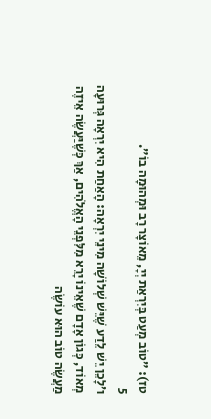טז): ״טוֹב מְעַט בְּיִרְאַת יְיָ, מֵאוֹצָר רָב וּמְהוּמָה בוֹ״.
5
ו׳לָכֵן יֵשׁ לֵדַע שֶׁיֵּשׁ שְׁלוֹשָׁה מִינֵי יִרְאָה: הָאַחַת הִיא יִרְאָה גְּרוּעָה מְאוֹד, כְּגוֹן אָדָם שֶׁאֵינוֹ יָרֵא מִלִּפְנֵי הָאֱלֹהִים, אַךְ כְּשֶׁיַּעֲשֶׂה אֵיזֶה מַעֲשֶׂה טוֹב הוּא עוֹשֶׂה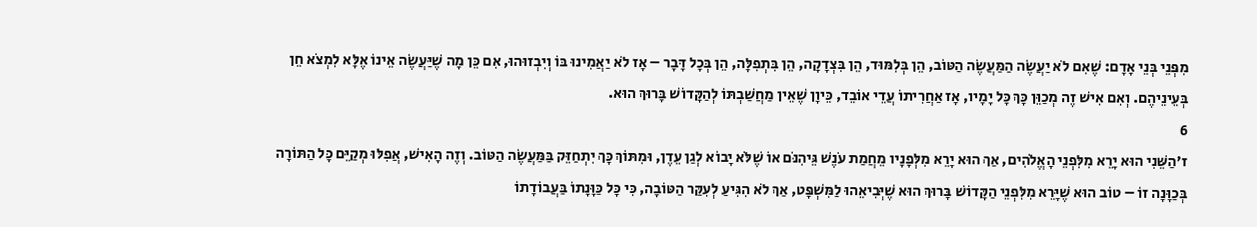מִפְּנֵי בְּנֵי אָדָם: שֶׁאִם לֹא יַעֲשֶׂה הַמַּעֲשֶׂה הַטּוֹב, הֵן בְּלִמּוּד, הֵן בִּצְדָקָה, הֵן בִּתְפִלָּה, הֵן בְּכָל דָּבָר – אָז לֹא יַאֲמִינוּ בּוֹ וְיִבְזוּהוּ, אִם כֵּן מָה שֶׁיַּעֲשֶׂה אֵינוֹ אֶלָּא לִמְצֹא חֵן בְּעֵינֵיהֶם. וְאִם אִישׁ זֶה מְכַוֵּן כָּךְ כָּל יָמָיו, אָז אַחֲרִיתוֹ עֲדֵי אוֹבֵד, כֵּיוָן שֶׁאֵין מַחֲשַׁבְתּוֹ לְהַקָּדוֹשׁ בָּרוּךְ הוּא.
6
ז׳הַשֵּׁנִי הוּא יָרֵא מִלִּפְנֵי הָאֱלֹהִים, אַךְ הוּא יָרֵא מִלְּפָנָיו מֵחֲמַת עֹנֶשׁ גֵּיהִנֹּם אוֹ שֶׁלֹּא יָבוֹא לְגַן עֵדֶן, וּמִתּוֹךְ כָּךְ יִתְחַזֵּק בַּמַּעֲשֶׂה הַטּוֹב. וְזֶה הָאִישׁ, אֲפִלּוּ מְקַיֵּם כָּל הַתּוֹרָה בְּכַוָּנָה זוֹ – טוֹב הוּא שֶׁיָּרֵא מִלִּפְנֵי הַקָּדוֹשׁ בָּרוּךְ הוּא שֶׁיְּבִיאֵהוּ לַמִּשְׁפָּט, אַךְ לֹא הִגִּיעַ לְעִקַּר הַטּוֹבָה, כִּי כָּל כַּוָּנָתוֹ בַּעֲבוֹדָתוֹ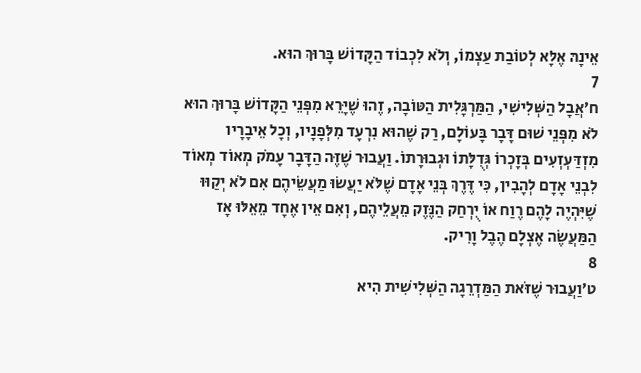אֵינָהּ אֶלָּא לְטוֹבַת עַצְמוֹ, וְלֹא לִכְבוֹד הַקָּדוֹשׁ בָּרוּךְ הוּא.
7
ח׳אֲבָל הַשְּׁלִישִׁי, הַמַּרְגָּלִית הַטּוֹבָה, זֶהוּ שֶׁיָּרֵא מִפְּנֵי הַקָּדוֹשׁ בָּרוּךְ הוּא לֹא מִפְּנֵי שׁוּם דָּבָר בָּעוֹלָם, רַק שֶׁהוּא נִרְעָד מִלְּפָנָיו, וְכָל אֵיבָרָיו מִזְדַּעְזְעִים בְּזָכְרוֹ גְּדֻלָּתוֹ וּגְבוּרָתוֹ. וַעֲבוּר שֶׁזֶּה הַדָּבָר עָמֹק מְאוֹד מְאוֹד לִבְנֵי אָדָם לְהָבִין, כִּי דֶּרֶךְ בְּנֵי אָדָם שֶׁלֹּא יַעֲשׂוּ מַעֲשֵׂיהֶם אִם לֹא יְקַוּוּ שֶׁיִּהְיֶה לָהֶם רֶוַח אוֹ יֻרְחַק הַנֶּזֶק מֵעֲלֵיהֶם, וְאִם אֵין אֶחָד מֵאֵלּוּ אָז הַמַּעֲשֶׂה אֶצְלָם הֶבֶל וָרִיק.
8
ט׳וַעֲבוּר שֶׁזֹּאת הַמַּדְרֵגָה הַשְּׁלִישִׁית הִיא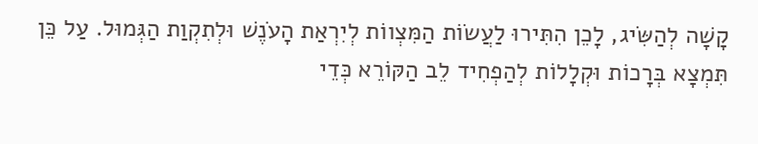קָשָׁה לְהַשִּׂיג, לָכֵן הִתִּירוּ לַעֲשׂוֹת הַמִּצְווֹת לְיִרְאַת הָעֹנֶשׁ וּלְתִקְוַת הַגְּמוּל. עַל כֵּן תִּמְצָא בְּרָכוֹת וּקְלָלוֹת לְהַפְחִיד לֵב הַקּוֹרֵא כְּדֵי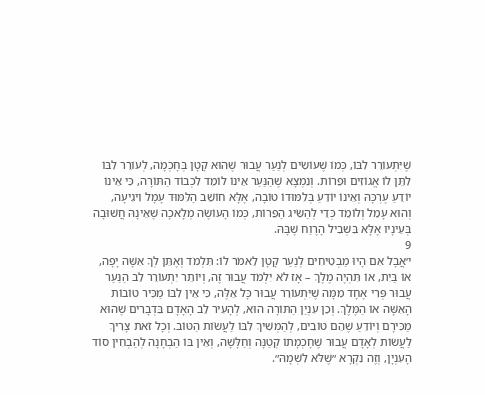שֶׁיִּתְעוֹרֵר לִבּוֹ, כְּמוֹ שֶׁעוֹשִׂים לְנַעַר עֲבוּר שֶׁהוּא קָטָן בְּחָכְמָה, לְעוֹרֵר לִבּוֹ לִתֵּן לוֹ אֱגוֹזִים וּפֵרוֹת. וְנִמְצָא שֶׁהַנַּעַר אֵינוֹ לוֹמֵד לִכְבוֹד הַתּוֹרָה, כִּי אֵינוֹ יוֹדֵעַ עֶרְכָּהּ וְאֵינוֹ יוֹדֵעַ בְּלִמּוּדוֹ טוֹבָה, אֶלָּא חוֹשֵׁב הַלִּמּוּד עָמָל וִיגִיעָה, וְהוּא עָמֵל וְלוֹמֵד כְּדֵי לְהַשִּׂיג הַפֵּרוֹת, כְּמוֹ הָעוֹשֶׂה מְלָאכָה שֶׁאֵינָהּ חֲשׁוּבָה בְּעֵינָיו אֶלָּא בִּשְׁבִיל הָרֶוַח שֶׁבָּהּ.
9
י׳אֲבָל אִם הָיוּ מַבְטִיחִים לְנַעַר קָטָן לֵאמֹר לוֹ: תִּלְמֹד וְאֶתֵּן לְךָ אִשָּׁה יָפָה, אוֹ בַּיִת, אוֹ תִּהְיֶה מֶלֶךְ – אָז לֹא יִלְמֹד עֲבוּר זֶה, וְיוֹתֵר יִתְעוֹרֵר לֵב הַנַּעַר עֲבוּר פְּרִי אֶחָד מִמָּה שֶׁיִּתְעוֹרֵר עֲבוּר כָּל אֵלֶּה, כִּי אֵין לִבּוֹ מַכִּיר טוֹבוֹת הָאִשָּׁה אוֹ הַמֶּלֶךְ. וְכֵן עִנְיַן הַתּוֹרָה הוּא, לְהָעִיר לֵב הָאָדָם בִּדְבָרִים שֶׁהוּא מַכִּירָם וְיוֹדֵעַ שֶׁהֵם טוֹבִים, לְהַמְשִׁיךְ לִבּוֹ לַעֲשׂוֹת הַטּוֹב. וְכָל זֹאת צָרִיךְ לַעֲשׂוֹת לְאָדָם עֲבוּר שֶׁחָכְמָתוֹ קְטַנָּה וְחַלָּשָׁה, וְאֵין בּוֹ הַבְחָנָה לְהַבְחִין סוֹד הָעִנְיָן, וְזֶה נִקְרָא ״שֶׁלֹּא לִשְׁמָהּ״.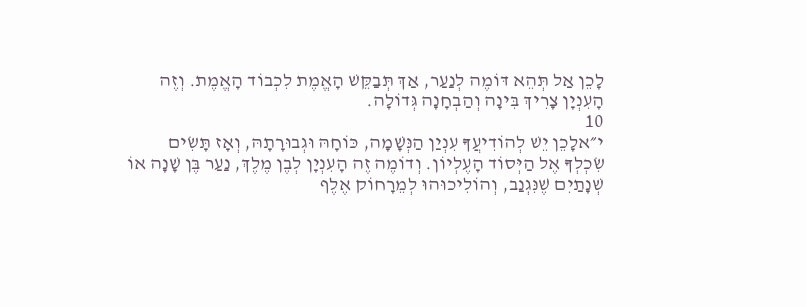לָכֵן אַל תְּהֵא דּוֹמֶה לְנַעַר, אַךְ תְּבַקֵּשׁ הָאֱמֶת לִכְבוֹד הָאֱמֶת. וְזֶה הָעִנְיָן צָרִיךְ בִּינָה וְהַבְחָנָה גְּדוֹלָה.
10
י״אלָכֵן יֵשׁ לְהוֹדִיעֲךָ עִנְיַן הַנְּשָׁמָה, כּוֹחָהּ וּגְבוּרָתָהּ, וְאָז תָּשִׂים שִׂכְלְךָ אֶל הַיְּסוֹד הָעֶלְיוֹן. וְדוֹמֶה זֶה הָעִנְיָן לְבֶן מֶלֶךְ, נַעַר בֶּן שָׁנָה אוֹ שְׁנָתַיִם שֶׁנִּגְנַב, וְהוֹלִיכוּהוּ לְמֵרָחוֹק אֶלֶף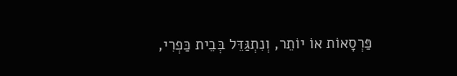פַּרְסָאוֹת אוֹ יוֹתֵר, וְנִתְגַּדֵּל בְּבֵית כַּפְרִי,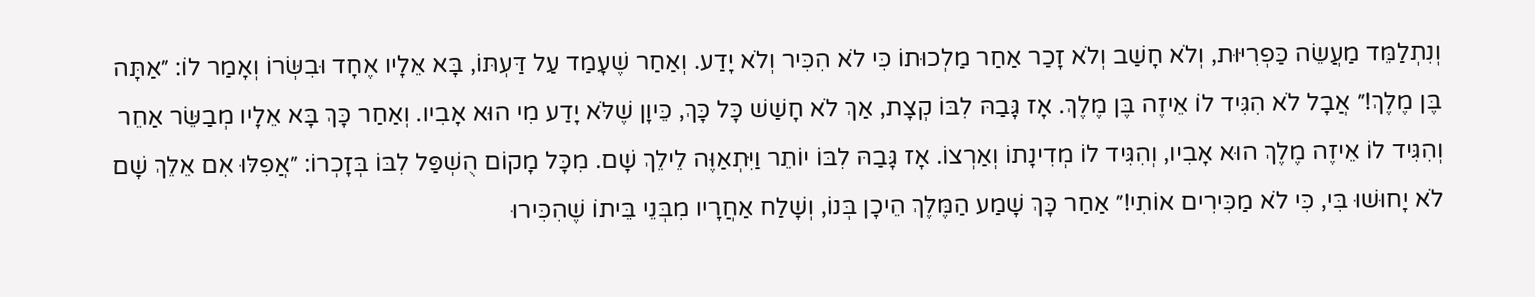וְנִתְלַמֵּד מַעֲשֵׂה כַּפְרִיּוּת, וְלֹא חָשַׁב וְלֹא זָכַר אַחַר מַלְכוּתוֹ כִּי לֹא הִכִּיר וְלֹא יָדַע. וְאַחַר שֶׁעָמַד עַל דַּעְתּוֹ, בָּא אֵלָיו אֶחָד וּבִשְּׂרוֹ וְאָמַר לוֹ: ״אַתָּה בֶּן מֶלֶךְ!״ אֲבָל לֹא הִגִּיד לוֹ אֵיזֶה בֶּן מֶלֶךְ. אָז גָּבַהּ לִבּוֹ קְצָת, אַךְ לֹא חָשַׁשׁ כָּל כָּךְ, כֵּיוָן שֶׁלֹּא יָדַע מִי הוּא אָבִיו. וְאַחַר כָּךְ בָּא אֵלָיו מְבַשֵּׂר אַחֵר וְהִגִּיד לוֹ אֵיזֶה מֶלֶךְ הוּא אָבִיו, וְהִגִּיד לוֹ מְדִינָתוֹ וְאַרְצוֹ. אָז גָּבַהּ לִבּוֹ יוֹתֵר וַיִּתְאַוֶּה לֵילֵךְ שָׁם. מִכָּל מָקוֹם הֻשְׁפַּל לִבּוֹ בְּזָכְרוֹ: ״אֲפִלּוּ אִם אֵלֵךְ שָׁם לֹא יָחוּשׁוּ בִּי, כִּי לֹא מַכִּירִים אוֹתִי!״ אַחַר כָּךְ שָׁמַע הַמֶּלֶךְ הֵיכָן בְּנוֹ, וְשָׁלַח אַחֲרָיו מִבְּנֵי בֵּיתוֹ שֶׁהִכִּירוּ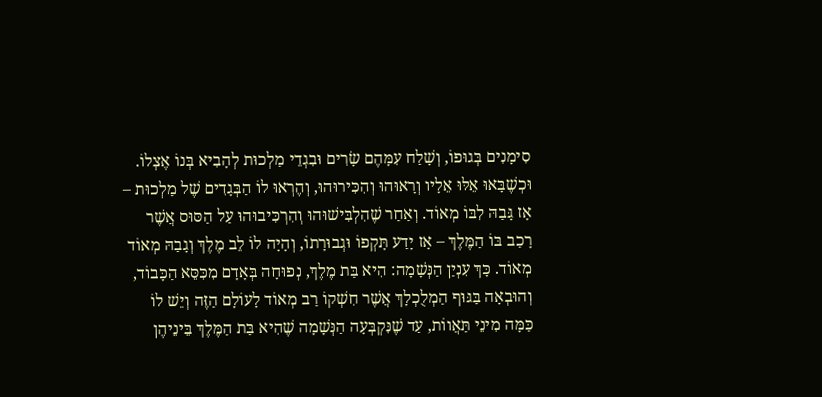סִימָנִים בְּגוּפוֹ, וְשָׁלַח עִמָּהֶם שָׂרִים וּבִגְדֵי מַלְכוּת לְהָבִיא בְּנוֹ אֶצְלוֹ. וּכְשֶׁבָּאוּ אֵלּוּ אֵלָיו וְרָאוּהוּ וְהִכִּירוּהוּ, וְהֶרְאוּ לוֹ הַבְּגָדִים שֶׁל מַלְכוּת – אָז גָּבַהּ לִבּוֹ מְאוֹד. וְאַחַר שֶׁהִלְבִּישׁוּהוּ וְהִרְכִּיבוּהוּ עַל הַסּוּס אֲשֶׁר רָכַב בּוֹ הַמֶּלֶךְ – אָז יָדַע תָּקְפוֹ וּגְבוּרָתוֹ, וְהָיָה לוֹ לֵב מֶלֶךְ וְגָבַהּ מְאוֹד מְאוֹד. כָּךְ עִנְיַן הַנְּשָׁמָה: הִיא בַּת מֶלֶךְ, נְפוּחָה בְּאָדָם מִכִּסֵּא הַכָּבוֹד, וְהוּבְאָה בַּגּוּף הַמְלֻכְלָךְ אֲשֶׁר חִשְׁקוֹ רַב מְאוֹד לָעוֹלָם הַזֶּה וְיֵשׁ לוֹ כַּמָּה מִינֵי תַּאֲווֹת, עַד שֶׁנִּקְבְּעָה הַנְּשָׁמָה שֶׁהִיא בַּת הַמֶּלֶךְ בֵּינֵיהֶן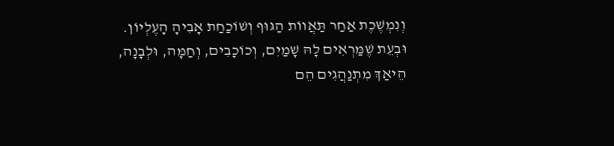וְנִמְשֶׁכֶת אַחַר תַּאֲווֹת הַגּוּף וְשׁוֹכַחַת אָבִיהָ הָעֶלְיוֹן. וּבְעֵת שֶׁמַּרְאִים לָהּ שָׁמַיִם, וְכוֹכָבִים, וְחַמָּה, וּלְבָנָה, הֵיאַךְ מִתְנַהֲגִים הֵם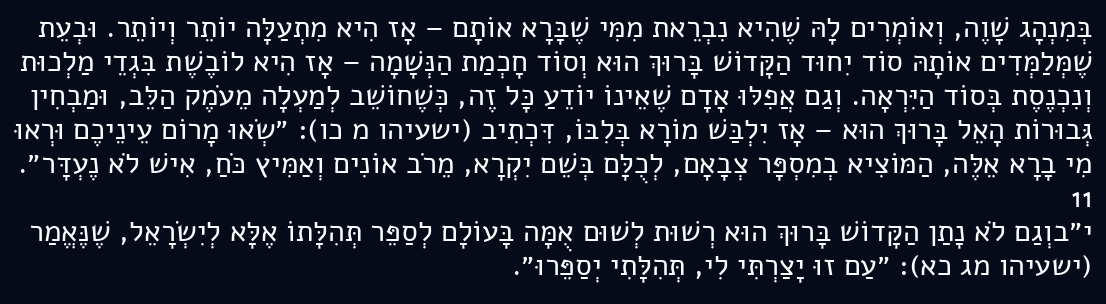בְּמִנְהָג שָׁוֶה, וְאוֹמְרִים לָהּ שֶׁהִיא נִבְרֵאת מִמִּי שֶׁבָּרָא אוֹתָם – אָז הִיא מִתְעַלָּה יוֹתֵר וְיוֹתֵר. וּבְעֵת שֶׁמְּלַמְּדִים אוֹתָהּ סוֹד יִחוּד הַקָּדוֹשׁ בָּרוּךְ הוּא וְסוֹד חָכְמַת הַנְּשָׁמָה – אָז הִיא לוֹבֶשֶׁת בִּגְדֵי מַלְכוּת וְנִכְנֶסֶת בְּסוֹד הַיִּרְאָה. וְגַם אֲפִלּוּ אָדָם שֶׁאֵינוֹ יוֹדֵעַ כָּל זֶה, כְּשֶׁחוֹשֵׁב לְמַעְלָה מֵעֹמֶק הַלֵּב, וּמַבְחִין גְּבוּרוֹת הָאֵל בָּרוּךְ הוּא – אָז יִלְבַּשׁ מוֹרָא בְּלִבּוֹ, דִּכְתִיב (ישעיהו מ כו): ״שְׂאוּ מָרוֹם עֵינֵיכֶם וּרְאוּ מִי בָרָא אֵלֶּה, הַמּוֹצִיא בְמִסְפָּר צְבָאָם, לְכֻלָּם בְּשֵׁם יִקְרָא, מֵרֹב אוֹנִים וְאַמִּיץ כֹּחַ, אִישׁ לֹא נֶעְדָּר״.
11
י״בוְגַם לֹא נָתַן הַקָּדוֹשׁ בָּרוּךְ הוּא רְשׁוּת לְשׁוּם אֻמָּה בָּעוֹלָם לְסַפֵּר תְּהִלָּתוֹ אֶלָּא לְיִשְׂרָאֵל, שֶׁנֶּאֱמַר (ישעיהו מג כא): ״עַם זוּ יָצַרְתִּי לִי, תְּהִלָּתִי יְסַפֵּרוּ״.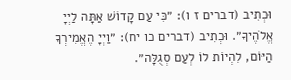וּכְתִיב (דברים ז ו): ״כִּי עַם קָדוֹשׁ אַתָּה לַיְיָ אֱלֹהֶיךָ״. וּכְתִיב (דברים כו יח): ״וַיְיָ הֶאֱמִירְךָ הַיּוֹם, לִהְיוֹת לוֹ לְעַם סְגֻלָּה״.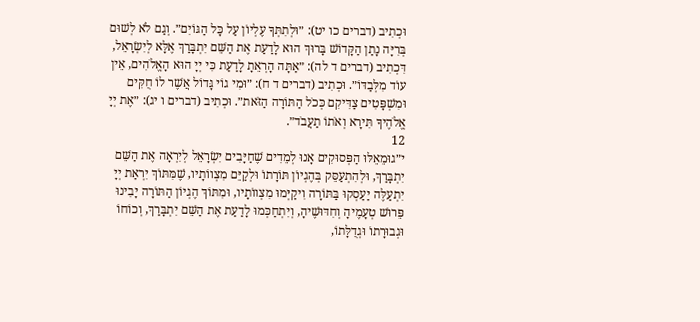וּכְתִיב (דברים כו יט): ״וּלְתִתְּךָ עֶלְיוֹן עַל כָּל הַגּוֹיִם״. וְגַם לֹא לְשׁוּם בְּרִיָּה נָתַן הַקָּדוֹשׁ בָּרוּךְ הוּא לָדַעַת אֶת הַשֵּׁם יִתְבָּרַךְ אֶלָּא לְיִשְׂרָאֵל, דִּכְתִיב (דברים ד לה): ״אַתָּה הָרְאֵתָ לָדַעַת כִּי יְיָ הוּא הָאֱלֹהִים, אֵין עוֹד מִלְּבַדּוֹ״. וּכְתִיב (דברים ד ח): ״וּמִי גוֹי גָּדוֹל אֲשֶׁר לוֹ חֻקִּים וּמִשְׁפָּטִים צַדִּיקִם כְּכֹל הַתּוֹרָה הַזֹּאת״. וּכְתִיב (דברים ו יג): ״אֶת יְיָ אֱלֹהֶיךָ תִּירָא וְאֹתוֹ תַעֲבֹד״.
12
י״גוּמֵאֵלּוּ הַפְּסוּקִים אָנוּ לְמֵדִים שֶׁחַיָּבִים יִשְׂרָאֵל לְיִרְאָה אֶת הַשֵּׁם יִתְבָּרַךְ, וּלְהִתְעַסֵּק בְּהֶגְיוֹן תּוֹרָתוֹ וּלְקַיֵּם מִצְווֹתָיו, שֶׁמִּתּוֹךְ יִרְאַת יְיָ יִתְעַלֶּה יַעַסְקוּ בַּתּוֹרָה וִיקַיְּמוּ מִצְווֹתָיו, וּמִתּוֹךְ הֶגְיוֹן הַתּוֹרָה יָבִינוּ פֵּרוּשׁ טְעָמֶיהָ וְחִדּוּשֶׁיהָ, וְיִתְחַכְּמוּ לָדַעַת אֶת הַשֵּׁם יִתְבָּרַךְ, וְכוֹחוֹ וּגְבוּרָתוֹ וּגְדֻלָּתוֹ,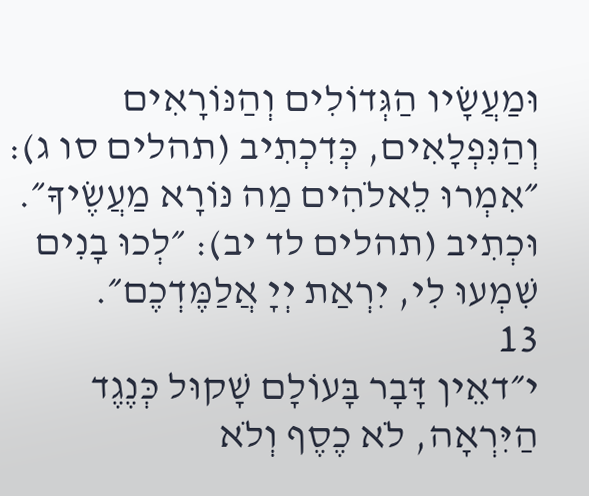וּמַעֲשָׂיו הַגְּדוֹלִים וְהַנּוֹרָאִים וְהַנִּפְלָאִים, כְּדִכְתִיב (תהלים סו ג): ״אִמְרוּ לֵאלֹהִים מַה נּוֹרָא מַעֲשֶׂיךָ״. וּכְתִיב (תהלים לד יב): ״לְכוּ בָנִים שִׁמְעוּ לִי, יִרְאַת יְיָ אֲלַמֶּדְכֶם״.
13
י״דאֵין דָּבָר בָּעוֹלָם שָׁקוּל כְּנֶגֶד הַיִּרְאָה, לֹא כֶסֶף וְלֹא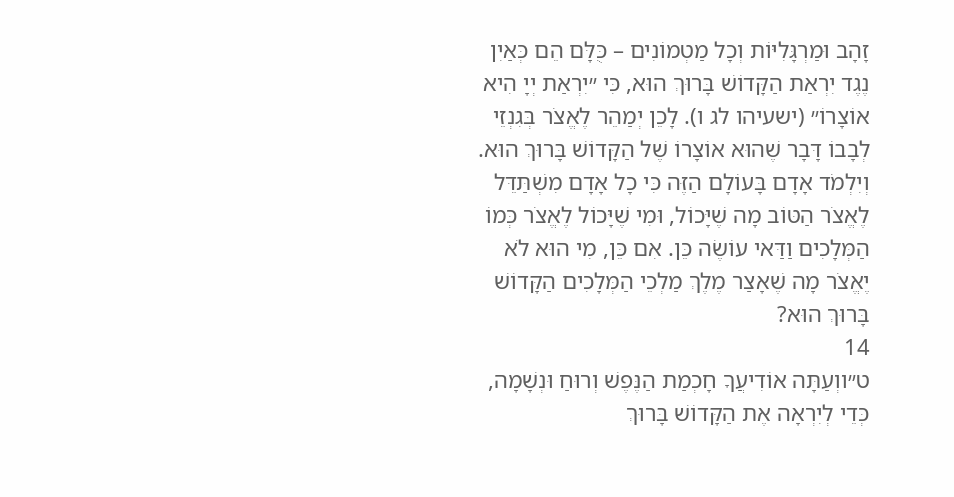זָהָב וּמַרְגָּלִיּוֹת וְכָל מַטְמוֹנִים – כֻּלָּם הֵם כְּאַיִן נֶגֶד יִרְאַת הַקָּדוֹשׁ בָּרוּךְ הוּא, כִּי ״יִרְאַת יְיָ הִיא אוֹצָרוֹ״ (ישעיהו לג ו). לָכֵן יְמַהֵר לֶאֱצֹר בְּגִנְזֵי לְבָבוֹ דָּבָר שֶׁהוּא אוֹצָרוֹ שֶׁל הַקָּדוֹשׁ בָּרוּךְ הוּא. וְיִלְמֹד אָדָם בָּעוֹלָם הַזֶּה כִּי כָל אָדָם מִשְׁתַּדֵּל לֶאֱצֹר הַטּוֹב מָה שֶׁיָּכוֹל, וּמִי שֶׁיָּכוֹל לֶאֱצֹר כְּמוֹ הַמְּלָכִים וַדַּאי עוֹשֶׂה כֵּן. אִם כֵּן, מִי הוּא לֹא יֶאֱצֹר מָה שֶׁאָצַר מֶלֶךְ מַלְכֵי הַמְּלָכִים הַקָּדוֹשׁ בָּרוּךְ הוּא?
14
ט״ווְעַתָּה אוֹדִיעֲךָ חָכְמַת הַנֶּפֶשׁ וְרוּחַ וּנְשָׁמָה, כְּדֵי לְיִרְאָה אֶת הַקָּדוֹשׁ בָּרוּךְ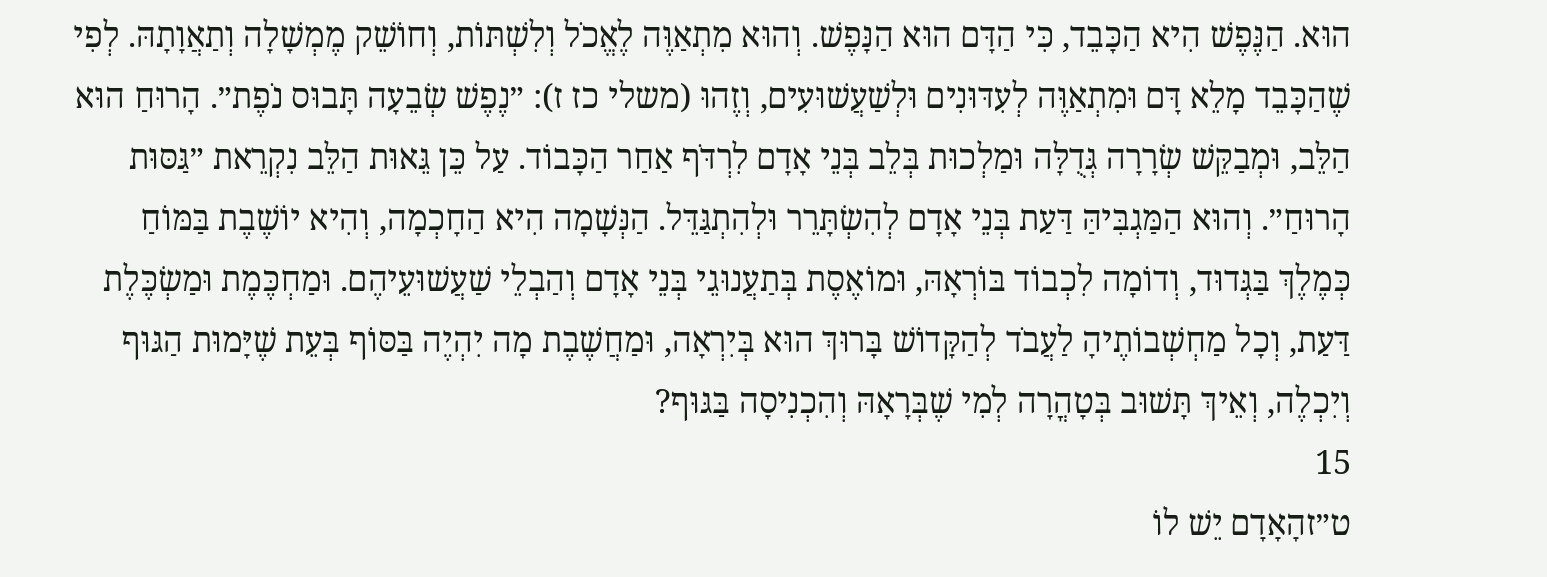הוּא. הַנֶּפֶשׁ הִיא הַכָּבֵד, כִּי הַדָּם הוּא הַנָּפֶשׁ. וְהוּא מִתְאַוֶּה לֶאֱכֹל וְלִשְׁתּוֹת, וְחוֹשֵׁק מֶמְשָׁלָה וְתַאֲוָתָהּ. לְפִי שֶׁהַכָּבֵד מָלֵא דָּם וּמִתְאַוֶּה לְעִדּוּנִים וּלְשַׁעֲשׁוּעִים, וְזֶהוּ (משלי כז ז): ״נֶפֶשׁ שְׂבֵעָה תָּבוּס נֹפֶת״. הָרוּחַ הוּא הַלֵּב, וּמְבַקֵּשׁ שְׂרָרָה גְּדֻלָּה וּמַלְכוּת בְּלֵב בְּנֵי אָדָם לִרְדֹּף אַחַר הַכָּבוֹד. עַל כֵּן גֵּאוּת הַלֵּב נִקְרֵאת ״גַּסּוּת הָרוּחַ״. וְהוּא הַמַּגְבִּיהַּ דַּעַת בְּנֵי אָדָם לְהִשְׂתָּרֵר וּלְהִתְגַּדֵּל. הַנְּשָׁמָה הִיא הַחָכְמָה, וְהִיא יוֹשֶׁבֶת בַּמּוֹחַ כְּמֶלֶךְ בַּגְּדוּד, וְדוֹמָה לִכְבוֹד בּוֹרְאָהּ, וּמוֹאֶסֶת בְּתַעֲנוּגֵי בְּנֵי אָדָם וְהַבְלֵי שַׁעֲשׁוּעֵיהֶם. וּמַחְכֶּמֶת וּמַשְׂכֶּלֶת דַּעַת, וְכָל מַחְשְׁבוֹתֶיהָ לַעֲבֹד לְהַקָּדוֹשׁ בָּרוּךְ הוּא בְּיִרְאָה, וּמַחֲשֶׁבֶת מָה יִהְיֶה בַּסּוֹף בְּעֵת שֶׁיָּמוּת הַגּוּף וְיִכְלֶה, וְאֵיךְ תָּשׁוּב בְּטָהֳרָה לְמִי שֶׁבְּרָאָהּ וְהִכְנִיסָה בַּגּוּף?
15
ט״זהָאָדָם יֵשׁ לוֹ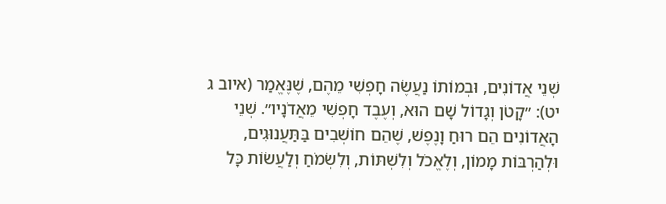שְׁנֵי אֲדוֹנִים, וּבְמוֹתוֹ נַעֲשֶׂה חָפְשִׁי מֵהֶם, שֶׁנֶּאֱמַר (איוב ג יט): ״קָטֹן וְגָדוֹל שָׁם הוּא, וְעֶבֶד חָפְשִׁי מֵאֲדֹנָיו״. שְׁנֵי הָאֲדוֹנִים הֵם רוּחַ וָנֶפֶשׁ, שֶׁהֵם חוֹשְׁבִים בַּתַּעֲנוּגִים, וּלְהַרְבּוֹת מָמוֹן, וְלֶאֱכֹל וְלִשְׁתּוֹת, וְלִשְׂמֹחַ וְלַעֲשׂוֹת כָּל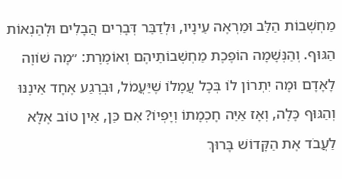מַחְשְׁבוֹת הַלֵּב וּמַרְאֶה עֵינָיו, וּלְדַבֵּר דְּבָרִים הֲבָלִים וּלְהַנְאוֹת הַגּוּף. וְהַנְּשָׁמָה הוֹפֶכֶת מַחְשְׁבוֹתֵיהֶם וְאוֹמֶרֶת: ״מָה שׁוֹוֶה לָאָדָם וּמָה יִתְרוֹן לוֹ בְּכָל עֲמָלוֹ שֶׁיַּעֲמֹל, וּבְרֶגַע אֶחָד אֵינֶנּוּ וְהַגּוּף כָּלֶה, וְאָז אַיֵּה חָכְמָתוֹ וְיָפְיוֹ? אִם כֵּן, אֵין טוֹב אֶלָּא לַעֲבֹד אֶת הַקָּדוֹשׁ בָּרוּךְ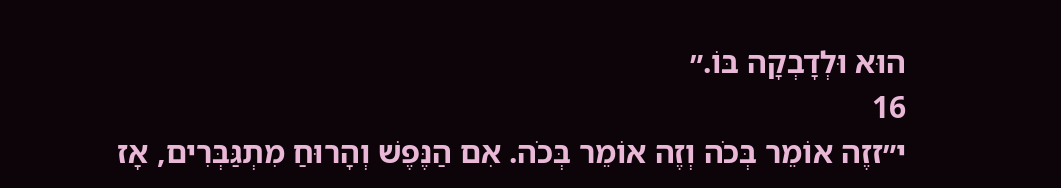הוּא וּלְדָבְקָה בּוֹ.״
16
י״זזֶה אוֹמֵר בְּכֹה וְזֶה אוֹמֵר בְּכֹה. אִם הַנֶּפֶשׁ וְהָרוּחַ מִתְגַּבְּרִים, אָז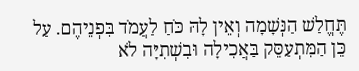תֶּחֱלַשׁ הַנְּשָׁמָה וְאֵין לָהּ כֹּחַ לַעֲמֹד בִּפְנֵיהֶם. עַל כֵּן הַמִּתְעַסֵּק בַּאֲכִילָה וּבִשְׁתִיָּה לֹא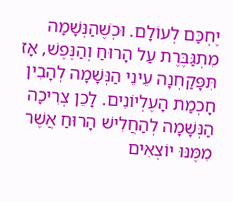יֶחְכַּם לְעוֹלָם. וּכְשֶׁהַנְּשָׁמָה מִתְגַּבֶּרֶת עַל הָרוּחַ וְהַנֶּפֶשׁ, אָז תִּפָּקַחְנָה עֵינֵי הַנְּשָׁמָה לְהָבִין חָכְמַת הָעֶלְיוֹנִים. לָכֵן צְרִיכָה הַנְּשָׁמָה לְהַחֲלִישׁ הָרוּחַ אֲשֶׁר מִמֶּנּוּ יוֹצְאִים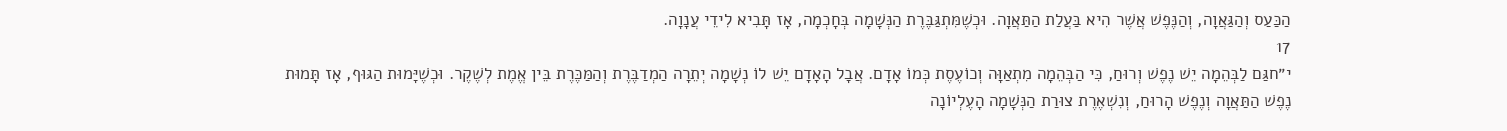הַכַּעַס וְהַגַּאֲוָה, וְהַנֶּפֶשׁ אֲשֶׁר הִיא בַּעֲלַת הַתַּאֲוָה. וּכְשֶׁמִּתְגַּבֶּרֶת הַנְּשָׁמָה בְּחָכְמָה, אָז תָּבִיא לִידֵי עֲנָוָה.
17
י״חגַּם לַבְּהֵמָה יֵשׁ נֶפֶשׁ וְרוּחַ, כִּי הַבְּהֵמָה מִתְאַוָּה וְכוֹעֶסֶת כְּמוֹ אָדָם. אֲבָל הָאָדָם יֵשׁ לוֹ נְשָׁמָה יְתֵרָה הַמְדַבֶּרֶת וְהַמַּכֶּרֶת בֵּין אֱמֶת לְשֶׁקֶר. וּכְשֶׁיָּמוּת הַגּוּף, אָז תָּמוּת נֶפֶשׁ הַתַּאֲוָה וְנֶפֶשׁ הָרוּחַ, וְנִשְׁאֶרֶת צוּרַת הַנְּשָׁמָה הָעֶלְיוֹנָה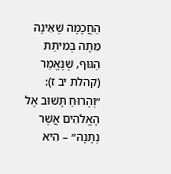הַחֲכָמָה שֶׁאֵינָהּ מֵתָה בְּמִיתַת הַגּוּף, שֶׁנֶּאֱמַר (קהלת יב ז): ״וְהָרוּחַ תָּשׁוּב אֶל הָאֱלֹהִים אֲשֶׁר נְתָנָהּ״ – הִיא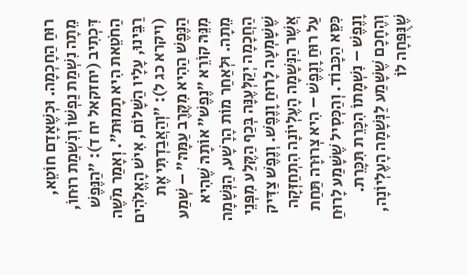רוּחַ הַחָכְמָה. וּכְשֶׁאָדָם חוֹטֵא, מֵתָה נִשְׁמַת נַפְשׁוֹ וְנִשְׁמַת רוּחוֹ, דִּכְתִיב (יחזקאל יח ד): ״הַנֶּפֶשׁ הַחֹטֵאת הִיא תָמוּת״. וְאָמַר מֹשֶׁה רַבֵּינוּ, עָלָיו הַשָּׁלוֹם, אִישׁ הָאֱלֹהִים (ויקרא כג ל): ״וְהַאֲבַדְתִּי אֶת הַנֶּפֶשׁ הַהִיא מִקֶּרֶב עַמָּהּ״ – שְׁמַע מִנֵּהּ קוֹרֵא ״נֶפֶשׁ״ אוֹתָהּ שֶׁהִיא מֵתָה. וּלְאַחַר מוֹת הָרָשָׁע, הַנְּשָׁמָה הַחֲכָמָה יְקַלְּעֶנָּה בְּכַף הַקֶּלַע מִפְּנֵי שֶׁשָּׁמְעָה לָרוּחַ וָנֶפֶשׁ. וְנֶפֶשׁ צַדִּיק אֲשֶׁר הַנְּשָׁמָה הָעֶלְיוֹנָה הִתְחַזְּקָה עַל רוּחַ וָנֶפֶשׁ – הִיא צְרוּרָה תַּחַת כִּסֵּא הַכָּבוֹד. וְהַכְּסִיל שֶׁשָּׁמַע לָרוּחַ וָנֶפֶשׁ – נִשְׁמָתוֹ הִכָּרֵת תִּכָּרֵת. וְהֶחָכָם שֶׁשָּׁמַע לַנְּשָׁמָה הָעֶלְיוֹנָה, שֶׁנֻּפְּחָה לוֹ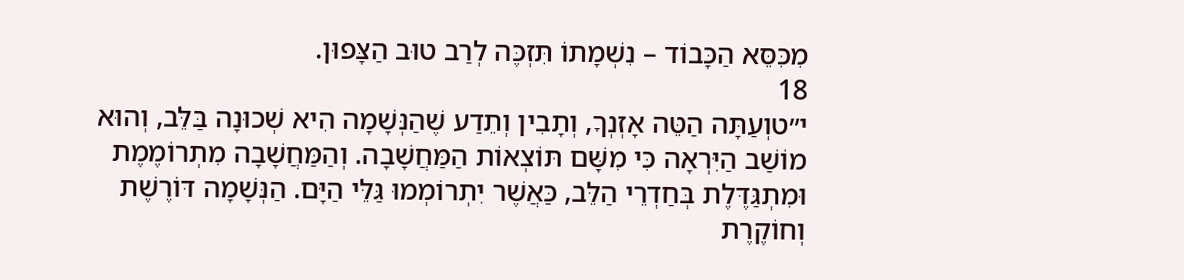מִכִּסֵּא הַכָּבוֹד – נִשְׁמָתוֹ תִּזְכֶּה לְרַב טוּב הַצָּפוּן.
18
י״טוְעַתָּה הַטֵּה אָזְנְךָ, וְתָבִין וְתֵדַע שֶׁהַנְּשָׁמָה הִיא שְׁכוּנָה בַּלֵּב, וְהוּא מוֹשַׁב הַיִּרְאָה כִּי מִשָּׁם תּוֹצְאוֹת הַמַּחֲשָׁבָה. וְהַמַּחֲשָׁבָה מִתְרוֹמֶמֶת וּמִתְגַּדֶּלֶת בְּחַדְרֵי הַלֵּב, כַּאֲשֶׁר יִתְרוֹמְמוּ גַּלֵּי הַיָּם. הַנְּשָׁמָה דּוֹרֶשֶׁת וְחוֹקֶרֶת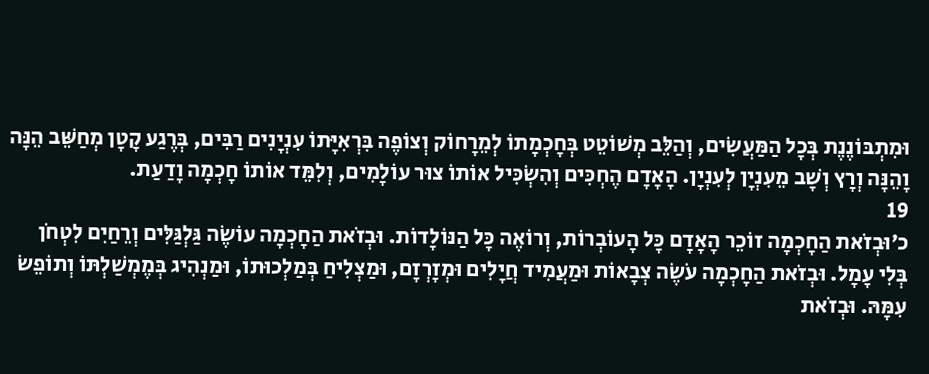וּמִתְבּוֹנֶנֶת בְּכָל הַמַּעֲשִׂים, וְהַלֵּב מְשׁוֹטֵט בְּחָכְמָתוֹ לְמֵרָחוֹק וְצוֹפֶה בִּרְאִיָּתוֹ עִנְיָנִים רַבִּים, בְּרֶגַע קָטָן מְחַשֵּׁב הֵנָּה וָהֵנָּה וְרָץ וְשָׁב מֵעִנְיָן לְעִנְיָן. הָאָדָם הֶחְכִּים וְהִשְׂכִּיל אוֹתוֹ צוּר עוֹלָמִים, וְלִמֵּד אוֹתוֹ חָכְמָה וָדַעַת.
19
כ׳וּבְזֹאת הַחָכְמָה זוֹכֵר הָאָדָם כָּל הָעוֹבְרוֹת, וְרוֹאֶה כָּל הַנּוֹלָדוֹת. וּבְזֹאת הַחָכְמָה עוֹשֶׂה גַּלְגַּלִּים וְרֵחַיִם לִטְחֹן בְּלִי עָמָל. וּבְזֹאת הַחָכְמָה עֹשֶׂה צְבָאוֹת וּמַעֲמִיד חֲיָלִים וּמְזָרְזָם, וּמַצְלִיחַ בְּמַלְכוּתוֹ, וּמַנְהִיג בְּמֶמְשַׁלְתּוֹ וְתוֹפֵשׂ עִמָּהּ. וּבְזֹאת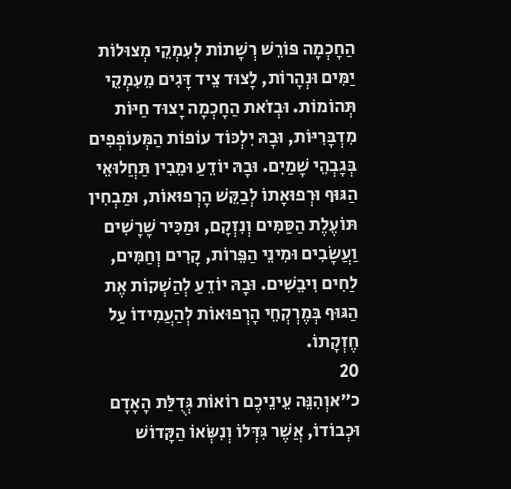הַחָכְמָה פּוֹרֵשׁ רְשָׁתוֹת לְעִמְקֵי מְצוּלוֹת יַמִּים וּנְהָרוֹת, לָצוּד צֵיד דָּגִים מֵעִמְקֵי תְּהוֹמוֹת. וּבְזֹאת הַחָכְמָה יָצוּד חַיּוֹת מִדְבָּרִיּוֹת, וּבָהּ יִלְכּוֹד עוֹפוֹת הַמְּעוֹפְפִים בְּגָבְהֵי שָׁמַיִם. וּבָהּ יוֹדֵעַ וּמֵבִין תַּחֲלוּאֵי הַגּוּף וּרְפוּאָתוֹ לְבַקֵּשׁ הָרְפוּאוֹת, וּמַבְחִין תּוֹעֶלֶת הַסַּמִּים וְנִזְקָם, וּמַכִּיר שָׁרָשִׁים וַעֲשָׂבִים וּמִינֵי הַפֵּרוֹת, קָרִים וְחַמִּים, לַחִים וִיבֵשִׁים. וּבָהּ יוֹדֵעַ לְהַשְׁקוֹת אֶת הַגּוּף בְּמֶרְקְחֵי הָרְפוּאוֹת לְהַעֲמִידוֹ עַל חֶזְקָתוֹ.
20
כ״אוְהִנֵּה עֵינֵיכֶם רוֹאוֹת גְּדֻלַּת הָאָדָם וּכְבוֹדוֹ, אֲשֶׁר גִּדְּלוֹ וְנִשְּׂאוֹ הַקָּדוֹשׁ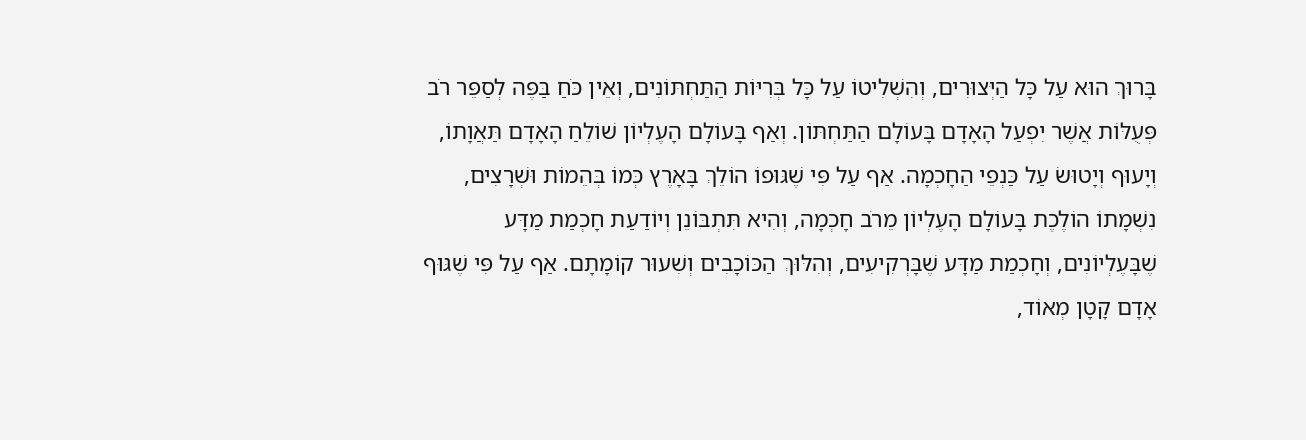בָּרוּךְ הוּא עַל כָּל הַיְּצוּרִים, וְהִשְׁלִיטוֹ עַל כָּל בְּרִיּוֹת הַתַּחְתּוֹנִים, וְאֵין כֹּחַ בַּפֶּה לְסַפֵּר רֹב פְּעֻלּוֹת אֲשֶׁר יִפְעַל הָאָדָם בָּעוֹלָם הַתַּחְתּוֹן. וְאַף בָּעוֹלָם הָעֶלְיוֹן שׁוֹלֵחַ הָאָדָם תַּאֲוָתוֹ, וְיָעוּף וְיָטוּשׂ עַל כַּנְפֵי הַחָכְמָה. אַף עַל פִּי שֶׁגּוּפוֹ הוֹלֵךְ בָּאָרֶץ כְּמוֹ בְּהֵמוֹת וּשְׁרָצִים, נִשְׁמָתוֹ הוֹלֶכֶת בָּעוֹלָם הָעֶלְיוֹן מֵרֹב חָכְמָה, וְהִיא תִּתְבּוֹנֵן וְיוֹדַעַת חָכְמַת מַדָּע שֶׁבָּעֶלְיוֹנִים, וְחָכְמַת מַדָּע שֶׁבָּרְקִיעִים, וְהִלּוּךְ הַכּוֹכָבִים וְשִׁעוּר קוֹמָתָם. אַף עַל פִּי שֶׁגּוּף אָדָם קָטָן מְאוֹד,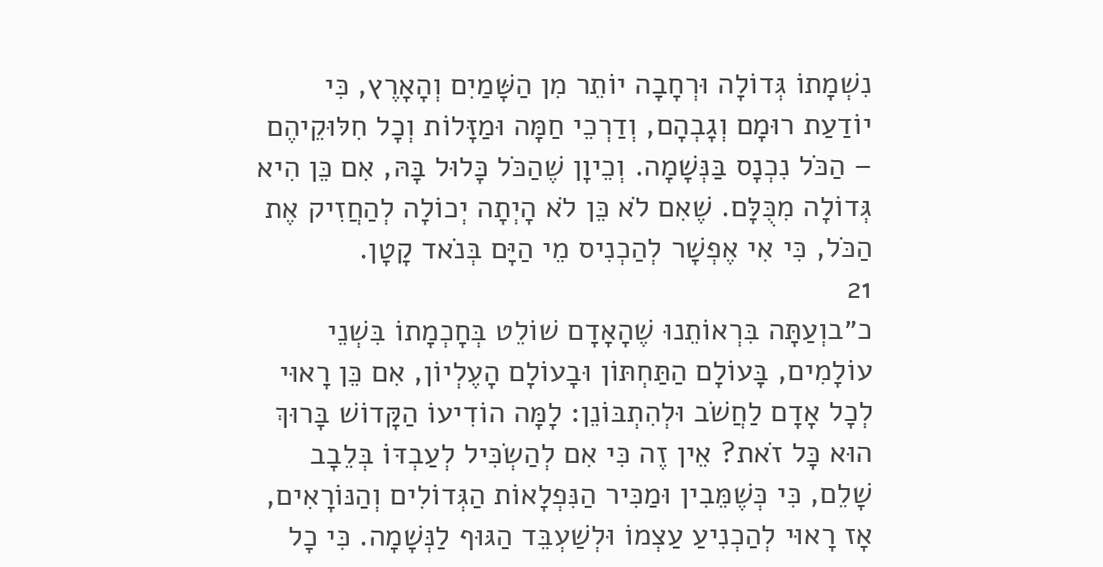נִשְׁמָתוֹ גְּדוֹלָה וּרְחָבָה יוֹתֵר מִן הַשָּׁמַיִם וְהָאָרֶץ, כִּי יוֹדַעַת רוּמָם וְגָבְהָם, וְדַרְכֵי חַמָּה וּמַזָּלוֹת וְכָל חִלּוּקֵיהֶם – הַכֹּל נִכְנָס בַּנְּשָׁמָה. וְכֵיוָן שֶׁהַכֹּל כָּלוּל בָּהּ, אִם כֵּן הִיא גְּדוֹלָה מִכֻּלָּם. שֶׁאִם לֹא כֵּן לֹא הָיְתָה יְכוֹלָה לְהַחֲזִיק אֶת הַכֹּל, כִּי אִי אֶפְשָׁר לְהַכְנִיס מֵי הַיָּם בְּנֹאד קָטָן.
21
כ״בוְעַתָּה בִּרְאוֹתֵנוּ שֶׁהָאָדָם שׁוֹלֵט בְּחָכְמָתוֹ בִּשְׁנֵי עוֹלָמִים, בָּעוֹלָם הַתַּחְתּוֹן וּבָעוֹלָם הָעֶלְיוֹן, אִם כֵּן רָאוּי לְכָל אָדָם לַחֲשֹׁב וּלְהִתְבּוֹנֵן: לָמָּה הוֹדִיעוֹ הַקָּדוֹשׁ בָּרוּךְ הוּא כָּל זֹאת? אֵין זֶה כִּי אִם לְהַשְׂכִּיל לְעַבְדּוֹ בְּלֵבָב שָׁלֵם, כִּי כְּשֶׁמֵּבִין וּמַכִּיר הַנִּפְלָאוֹת הַגְּדוֹלִים וְהַנּוֹרָאִים, אָז רָאוּי לְהַכְנִיעַ עַצְמוֹ וּלְשַׁעְבֵּד הַגּוּף לַנְּשָׁמָה. כִּי כָל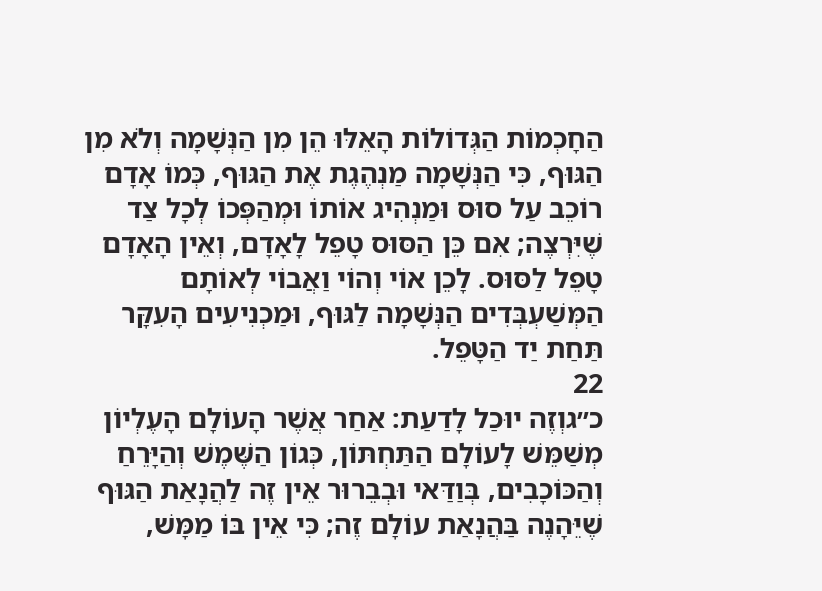הַחָכְמוֹת הַגְּדוֹלוֹת הָאֵלּוּ הֵן מִן הַנְּשָׁמָה וְלֹא מִן הַגּוּף, כִּי הַנְּשָׁמָה מַנְהֶגֶת אֶת הַגּוּף, כְּמוֹ אָדָם רוֹכֵב עַל סוּס וּמַנְהִיג אוֹתוֹ וּמְהַפְּכוֹ לְכָל צַד שֶׁיִּרְצֶה; אִם כֵּן הַסּוּס טָפֵל לָאָדָם, וְאֵין הָאָדָם טָפֵל לַסּוּס. לָכֵן אוֹי וְהוֹי וַאֲבוֹי לְאוֹתָם הַמְּשַׁעְבְּדִים הַנְּשָׁמָה לַגּוּף, וּמַכְנִיעִים הָעִקָּר תַּחַת יַד הַטָּפֵל.
22
כ״גוְזֶה יוּכַל לָדַעַת: אַחַר אֲשֶׁר הָעוֹלָם הָעֶלְיוֹן מְשַׁמֵּשׁ לָעוֹלָם הַתַּחְתּוֹן, כְּגוֹן הַשֶּׁמֶשׁ וְהַיָּרֵחַ וְהַכּוֹכָבִים, בְּוַדַּאי וּבְבֵרוּר אֵין זֶה לַהֲנָאַת הַגּוּף שֶׁיֵּהָנֶה בַּהֲנָאַת עוֹלָם זֶה; כִּי אֵין בּוֹ מַמָּשׁ,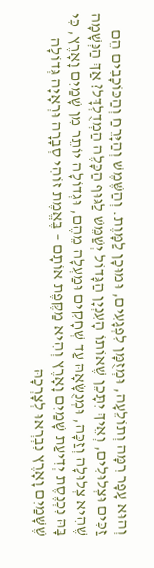וְהוּא עָפָר רִמָּה וְתוֹלֵעָה, וּמְזֻמָּן לִפְגָעִים, וּמוּכָן לַמָּוֶת. וְהַשֶּׁמֶשׁ וְהַיָּרֵחַ וְהַכּוֹכָבִים הֵם זַכִּים וּצְלוּלִים, וְאֵיךְ יִתָּכֵן שֶׁאוֹתוֹ הָעִנְיָן הַגָּדוֹל יְשַׁמֵּשׁ לַגּוּף הַכָּלֶה הַמְדֻלְדָּל? אַךְ הַנְּשָׁמָה שֶׁהִיא צְלוּלָה וְזַכָּה, וּמְנֻשָּׂאָהּ עַד שְׁחָקִים וּמַעְלָה מֵהֶם, וּגְדוֹלָה יוֹתֵר מִן שָׁמַיִם וָאָרֶץ, כִּי בָּהּ נִכְנֶסֶת יְדִיעַת שָׁמַיִם וָאָרֶץ וְהִיא מַקֶּפֶת אוֹתָם – בֶּאֱמֶת זוֹהִי סְבָרָה וּרְאָיָה גְּדוֹלָה שֶׁשָּׁמַיִם וָאָרֶץ נִבְרְאוּ לְצָרְכָהּ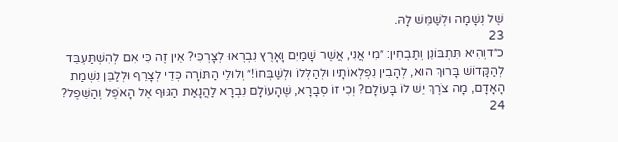שֶׁל נְשָׁמָה וּלְשַׁמֵּשׁ לָהּ.
23
כ״דוְהִיא תִּתְבּוֹנֵן וְתַבְחִין: ״מִי אֲנִי, אֲשֶׁר שָׁמַיִם וָאָרֶץ נִבְרְאוּ לְצָרְכִּי? אֵין זֶה כִּי אִם לְהִשְׁתַּעְבֵּד לְהַקָּדוֹשׁ בָּרוּךְ הוּא, לְהָבִין נִפְלְאוֹתָיו וּלְהַלְּלוֹ וּלְשַׁבְּחוֹ!״ וְלוּלֵי הַתּוֹרָה כְּדֵי לְצָרֵף וּלְלַבֵּן נִשְׁמַת הָאָדָם, מָה צֹרֶךְ יֵשׁ לוֹ בָּעוֹלָם? וְכִי זוֹ סְבָרָא, שֶׁהָעוֹלָם נִבְרָא לַהֲנָאַת הַגּוּף אֶל הָאֹפֶל וְהַשֵּׁפֶל?
24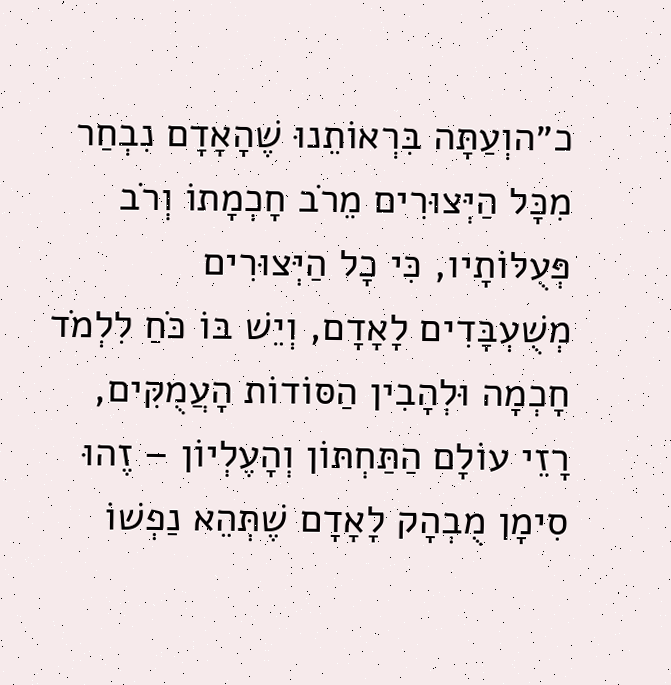כ״הוְעַתָּה בִּרְאוֹתֵנוּ שֶׁהָאָדָם נִבְחַר מִכָּל הַיְּצוּרִים מֵרֹב חָכְמָתוֹ וְרֹב פְּעֻלּוֹתָיו, כִּי כָל הַיְּצוּרִים מְשֻׁעְבָּדִים לָאָדָם, וְיֵשׁ בּוֹ כֹּחַ לִלְמֹד חָכְמָה וּלְהָבִין הַסּוֹדוֹת הָעֲמֻקִּים, רָזֵי עוֹלָם הַתַּחְתּוֹן וְהָעֶלְיוֹן – זֶהוּ סִימָן מֻבְהָק לָאָדָם שֶׁתְּהֵא נַפְשׁוֹ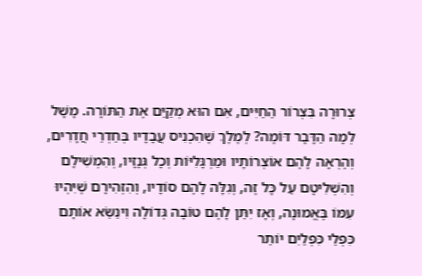צְרוּרָה בִּצְרוֹר הַחַיִּים, אִם הוּא מְקַיֵּם אֶת הַתּוֹרָה. מָשָׁל לְמָה הַדָּבָר דּוֹמֶה? לְמֶלֶךְ שֶׁהִכְנִיס עֲבָדָיו בְּחַדְרֵי חֲדָרִים, וְהֶרְאָה לָהֶם אוֹצְרוֹתָיו וּמַרְגָּלִיּוֹת וְכָל גְּנָזָיו, וְהִמְשִׁילָם וְהִשְׁלִיטָם עַל כָּל זֶה, וְגִלָּה לָהֶם סוֹדָיו, וְהִזְהִירָם שֶׁיִּהְיוּ עִמּוֹ בֶּאֱמוּנָה, וְאָז יִתֵּן לָהֶם טוֹבָה גְּדוֹלָה וִינַשֵּׂא אוֹתָם כִּפְלֵי כִּפְלַיִם יוֹתֵר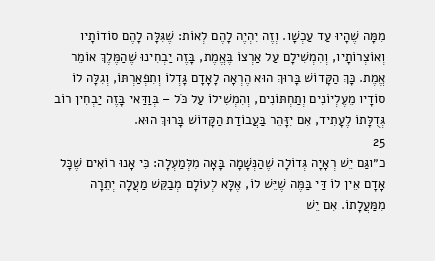מִמָּה שֶׁהָיוּ עַד עַכְשָׁו. וְזֶה יִהְיֶה לָהֶם לְאוֹת: שֶׁגִּלָּה לָהֶם סוֹדוֹתָיו וְאוֹצְרוֹתָיו, וְהִמְשִׁילָם עַל אַרְצוֹ בֶּאֱמֶת, בָּזֶה יַבְחִינוּ שֶׁהַמֶּלֶךְ אוֹמֵר אֱמֶת. כָּךְ הַקָּדוֹשׁ בָּרוּךְ הוּא הֶרְאָה לָאָדָם גָּדְלוֹ וְתִפְאַרְתּוֹ, וְגִלָּה לוֹ סוֹדָיו מֵעֶלְיוֹנִים וְתַחְתּוֹנִים, וְהִמְשִׁילוֹ עַל כֹּל – בְּוַדַּאי בָּזֶה יַבְחִין רוֹב גְּדֻלָּתוֹ לֶעָתִיד, אִם יִזָּהֵר בַּעֲבוֹדַת הַקָּדוֹשׁ בָּרוּךְ הוּא.
25
כ״וגַּם יֵשׁ רְאָיָה גְּדוֹלָה שֶׁהַנְּשָׁמָה בָּאָה מִלְּמַעְלָה: כִּי אָנוּ רוֹאִים שֶׁכָּל אָדָם אֵין לוֹ דַּי בַּמֶּה שֶׁיֵּשׁ לוֹ, אֶלָּא לְעוֹלָם מְבַקֵּשׁ מַעֲלָה יְתֵרָה מִמַּעֲלָתוֹ. אִם יֵשׁ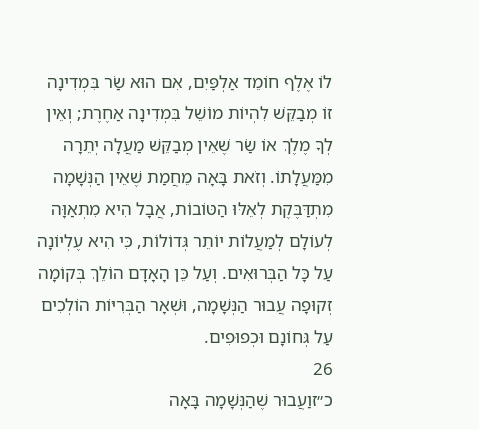לוֹ אֶלֶף חוֹמֵד אַלְפַּיִם, אִם הוּא שַׂר בִּמְדִינָה זוֹ מְבַקֵּשׁ לִהְיוֹת מוֹשֵׁל בִּמְדִינָה אַחֶרֶת; וְאֵין לְךָ מֶלֶךְ אוֹ שַׂר שֶׁאֵין מְבַקֵּשׁ מַעֲלָה יְתֵרָה מִמַּעֲלָתוֹ. וְזֹאת בָּאָה מֵחֲמַת שֶׁאֵין הַנְּשָׁמָה מִתְדַּבֶּקֶת לְאֵלּוּ הַטּוֹבוֹת, אֲבָל הִיא מִתְאַוָּה לְעוֹלָם לְמַעֲלוֹת יוֹתֵר גְּדוֹלוֹת, כִּי הִיא עֶלְיוֹנָה עַל כָּל הַבְּרוּאִים. וְעַל כֵּן הָאָדָם הוֹלֵךְ בְּקוֹמָה זְקוּפָה עֲבוּר הַנְּשָׁמָה, וּשְׁאָר הַבְּרִיּוֹת הוֹלְכִים עַל גְּחוֹנָם וּכְפוּפִים.
26
כ״זוַעֲבוּר שֶׁהַנְּשָׁמָה בָּאָה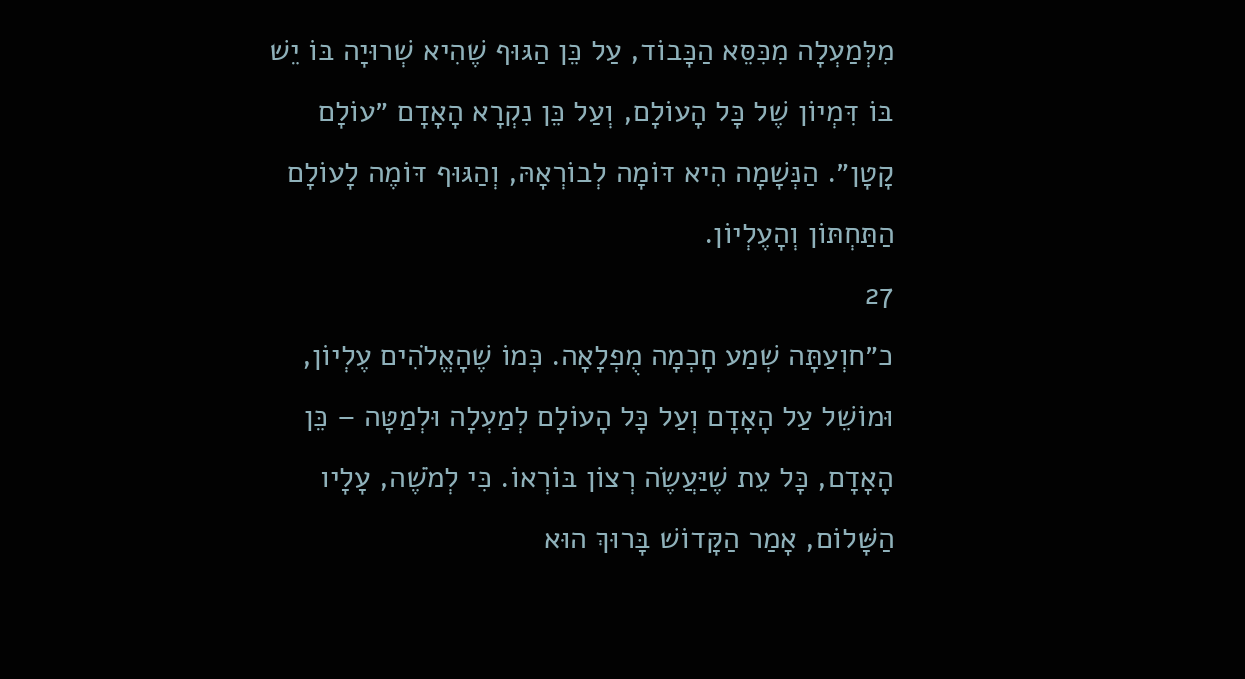מִלְּמַעְלָה מִכִּסֵּא הַכָּבוֹד, עַל כֵּן הַגּוּף שֶׁהִיא שְׁרוּיָה בּוֹ יֵשׁ בּוֹ דִּמְיוֹן שֶׁל כָּל הָעוֹלָם, וְעַל כֵּן נִקְרָא הָאָדָם ״עוֹלָם קָטָן״. הַנְּשָׁמָה הִיא דּוֹמָה לְבוֹרְאָהּ, וְהַגּוּף דּוֹמֶה לָעוֹלָם הַתַּחְתּוֹן וְהָעֶלְיוֹן.
27
כ״חוְעַתָּה שְׁמַע חָכְמָה מֻפְלָאָה. כְּמוֹ שֶׁהָאֱלֹהִים עֶלְיוֹן, וּמוֹשֵׁל עַל הָאָדָם וְעַל כָּל הָעוֹלָם לְמַעְלָה וּלְמַטָּה – כֵּן הָאָדָם, כָּל עֵת שֶׁיַּעֲשֶׂה רְצוֹן בּוֹרְאוֹ. כִּי לְמֹשֶׁה, עָלָיו הַשָּׁלוֹם, אָמַר הַקָּדוֹשׁ בָּרוּךְ הוּא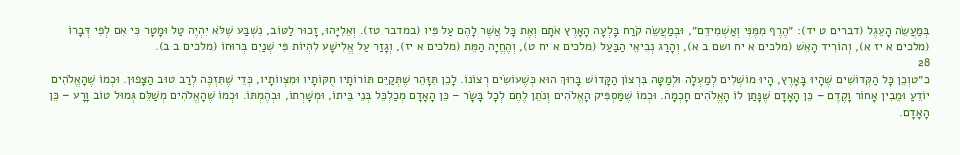בְּמַעֲשֵׂה הָעֵגֶל (דברים ט יד): ״הֶרֶף מִמֶּנִּי וְאַשְׁמִידֵם״, וּבְמַעֲשֵׂה קֹרַח בָּלְעָה הָאָרֶץ אֹתָם וְאֶת כָּל אֲשֶׁר לָהֶם עַל פִּיו (במדבר טז). וְאֵלִיָּהוּ, זָכוּר לַטּוֹב, נִשְׁבַּע שֶׁלֹּא יִהְיֶה טַל וּמָטָר כִּי אִם לְפִי דְּבָרוֹ (מלכים א יז א), וְהוֹרִיד הָאֵשׁ (מלכים א יח ושם ב א), וְהָרַג נְבִיאֵי הַבַּעַל (מלכים א יח ט), וְהֶחֱיָה הַמֵּת (מלכים א יז), וְגָזַר עַל אֱלִישָׁע לִהְיוֹת פִּי שְׁנַיִם בְּרוּחוֹ (מלכים ב ב).
28
כ״טוְכֵן כָּל הַקְּדוֹשִׁים שֶׁהָיוּ בָּאָרֶץ, הָיוּ מוֹשְׁלִים לְמַעְלָה וּלְמַטָּה בִּרְצוֹן הַקָּדוֹשׁ בָּרוּךְ הוּא כְּשֶׁעוֹשִׂים רְצוֹנוֹ. לָכֵן תִּזָּהֵר שֶׁתְּקַיֵּם תּוֹרוֹתָיו חֻקּוֹתָיו וּמִצְווֹתָיו, כְּדֵי שֶׁתִּזְכֶּה לְרַב טוּב הַצָּפוּן. וּכְמוֹ שֶׁהָאֱלֹהִים יוֹדֵעַ וּמֵבִין אָחוֹר וָקֶדֶם – כֵּן הָאָדָם שֶׁנָּתַן לוֹ הָאֱלֹהִים חָכְמָה. וּכְמוֹ שֶׁמַּסְפִּיק הָאֱלֹהִים וְנֹתֵן לֶחֶם לְכָל בָּשָׂר – כֵּן הָאָדָם מְכַלְכֵּל בְּנֵי בֵּיתוֹ, וּמְשָׁרְתוֹ, וּבְהֶמְתּוֹ. וּכְמוֹ שֶׁהָאֱלֹהִים מְשַׁלֵּם גְּמוּל טוֹב וָרָע – כֵּן הָאָדָם.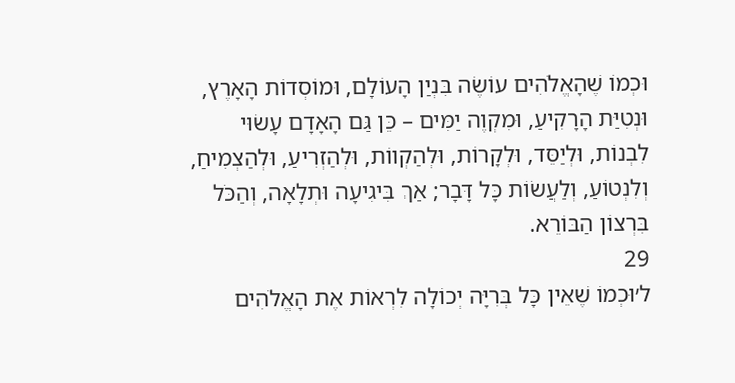וּכְמוֹ שֶׁהָאֱלֹהִים עוֹשֶׂה בִּנְיַן הָעוֹלָם, וּמוֹסְדוֹת הָאָרֶץ, וּנְטִיַּת הָרָקִיעַ, וּמִקְוֶה יַמִּים – כֵּן גַּם הָאָדָם עָשׂוּי לִבְנוֹת, וּלְיַסֵּד, וּלְקָרוֹת, וּלְהַקְווֹת, וּלְהַזְרִיעַ, וּלְהַצְמִיחַ, וְלִנְטוֹעַ, וְלַעֲשׂוֹת כָּל דָּבָר; אַךְ בִּיגִיעָה וּתְלָאָה, וְהַכֹּל בִּרְצוֹן הַבּוֹרֵא.
29
ל׳וּכְמוֹ שֶׁאֵין כָּל בְּרִיָּה יְכוֹלָה לִרְאוֹת אֶת הָאֱלֹהִים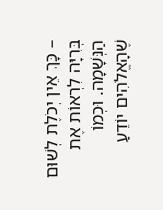– כָּךְ אֵין יְכֹלֶת לְשׁוּם בְּרִיָּה לִרְאוֹת אֶת הַנְּשָׁמָה. וּכְמוֹ שֶׁהָאֱלֹהִים יוֹדֵעַ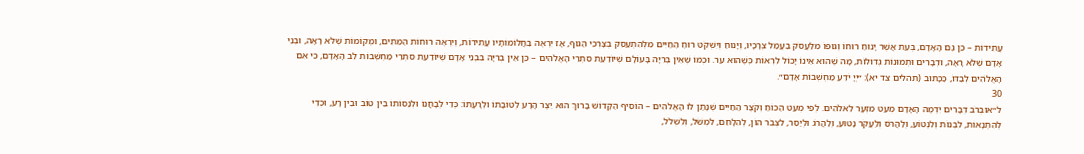עֲתִידוֹת – כֵּן גַּם הָאָדָם, בְּעֵת אֲשֶׁר יָנוּחַ רוּחוֹ וְגוּפוֹ מִלַּעֲסֹק בַּעֲמַל צְרָכָיו, וְיָנוּחַ וְיִשְׁקֹט רוּחַ הַחַיִּים מִלְּהִתְעַסֵּק בְּצָרְכֵי הַגּוּף, אָז יִרְאֶה בַּחֲלוֹמוֹתָיו עֲתִידוֹת, וְיִרְאֶה רוּחוֹת הַמֵּתִים, וּמְקוֹמוֹת שֶׁלֹּא רָאָה, וּבְנֵי אָדָם שֶׁלֹּא רָאָה, וּדְבָרִים וּתְמוּנוֹת גְּדוֹלוֹת, מָה שֶׁהוּא אֵינוֹ יָכוֹל לִרְאוֹת כְּשֶׁהוּא עֵר. וּכְמוֹ שֶׁאֵין בְּרִיָּה בָּעוֹלָם שֶׁיּוֹדַעַת סִתְרֵי הָאֱלֹהִים – כֵּן אֵין בְּרִיָּה בִּבְנֵי אָדָם שֶׁיּוֹדַעַת סִתְרֵי מַחְשְׁבוֹת לֵב הָאָדָם, כִּי אִם הָאֱלֹהִים לְבַדּוֹ, כַּכָּתוּב (תהלים צד יא): ״יְיָ יֹדֵעַ מַחְשְׁבוֹת אָדָם״.
30
ל״אוּבְרֹב דְּבָרִים יִדְמֶה הָאָדָם מְעַט מִזְעָר לֵאלֹהִים. לְפִי מְעַט הַכּוֹחַ וְקֹצֶר הַחַיִּים שֶׁנָּתַן לוֹ הָאֱלֹהִים – הוֹסִיף הַקָּדוֹשׁ בָּרוּךְ הוּא יֵצֶר הָרָע לְטוֹבָתוֹ וּלְרָעָתוֹ: כְּדֵי לְבָחֳנוֹ וּלְנַסּוֹתוֹ בֵּין טוֹב וּבֵין רָע, וּכְדֵי לְהִתְנָאוֹת, לִבְנוֹת וְלִנְטוֹעַ, וְלַהֲרֹס וְלַעֲקֹר נָטוּעַ, וְלַהֲרֹג וּלְיַסֵּר, לִצְבֹּר הוֹן, לְהִלָּחֵם, לִמְשֹׁל, וְלִשְׁלֹל,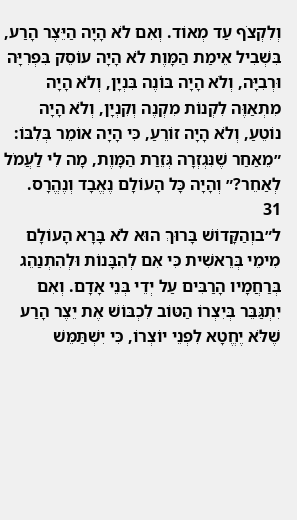וְלִקְצֹף עַד מְאוֹד. וְאִם לֹא הָיָה הַיֵּצֶר הָרַע, בִּשְׁבִיל אֵימַת הַמָּוֶת לֹא הָיָה עוֹסֵק בִּפְרִיָּה וּרְבִיָּה, וְלֹא הָיָה בּוֹנֶה בִּנְיָן, וְלֹא הָיָה מִתְאַוֶּה לִקְנוֹת מִקְנֶה וְקִנְיָן, וְלֹא הָיָה נוֹטֵעַ, וְלֹא הָיָה זוֹרֵעַ, כִּי הָיָה אוֹמֵר בְּלִבּוֹ: ״מֵאַחַר שֶׁנִּגְזְרָה גְּזֵרַת הַמָּוֶת, מָה לִי לַעֲמֹל לְאַחֵר?״ וְהָיָה כָּל הָעוֹלָם נֶאֱבָד וְנֶהֱרָס.
31
ל״בוְהַקָּדוֹשׁ בָּרוּךְ הוּא לֹא בָּרָא הָעוֹלָם מִימֵי בְּרֵאשִׁית כִּי אִם לְהִבָּנוֹת וּלְהִתְנַהֵג בְּרַחֲמָיו הָרַבִּים עַל יְדֵי בְּנֵי אָדָם. וְאִם יִתְגַּבֵּר בְּיִצְרוֹ הַטּוֹב לִכְבּוֹשׁ אֶת יֵצֶר הָרַע שֶׁלֹּא יֶחֱטָא לִפְנֵי יוֹצְרוֹ, כִּי יִשְׁתַּמֵּשׁ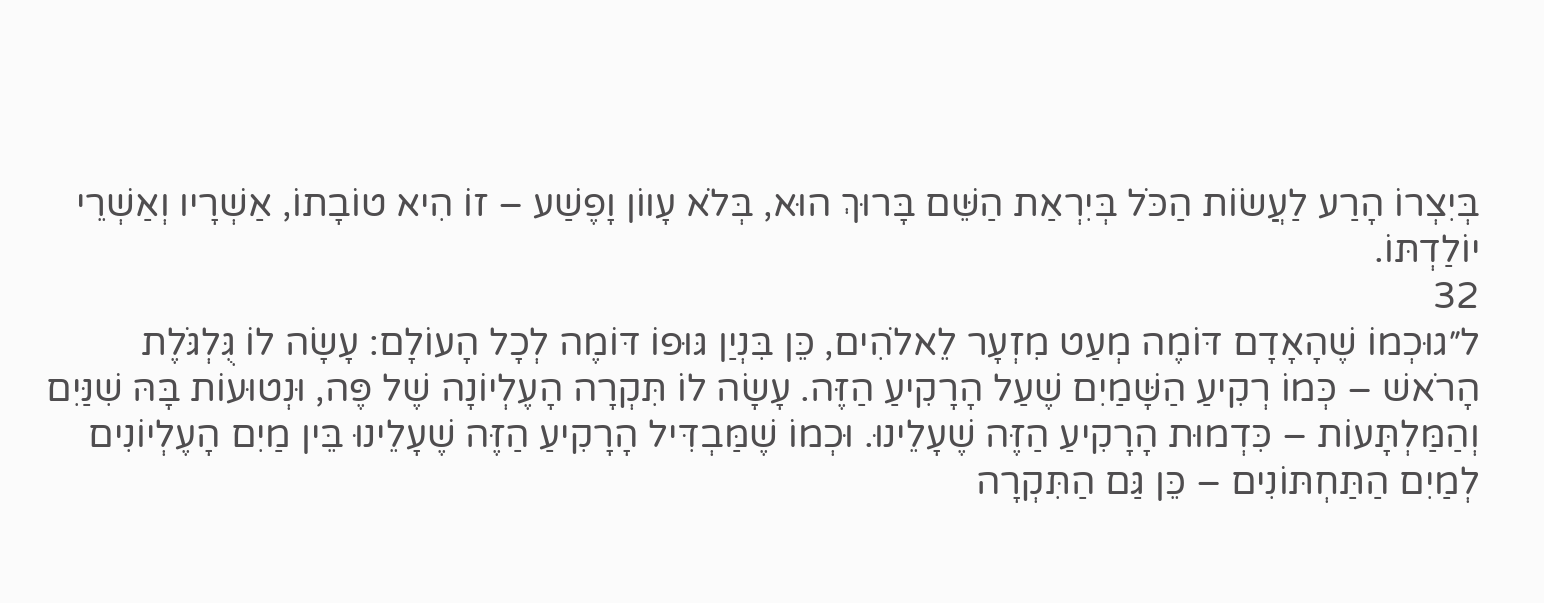בְּיִצְרוֹ הָרַע לַעֲשׂוֹת הַכֹּל בְּיִרְאַת הַשֵּׁם בָּרוּךְ הוּא, בְּלֹא עָווֹן וָפֶשַׁע – זוֹ הִיא טוֹבָתוֹ, אַשְׁרָיו וְאַשְׁרֵי יוֹלַדְתּוֹ.
32
ל״גוּכְמוֹ שֶׁהָאָדָם דּוֹמֶה מְעַט מִזְעָר לֵאלֹהִים, כֵּן בִּנְיַן גּוּפוֹ דּוֹמֶה לְכָל הָעוֹלָם: עָשָׂה לוֹ גֻּלְגֹּלֶת הָרֹאשׁ – כְּמוֹ רְקִיעַ הַשָּׁמַיִם שֶׁעַל הָרָקִיעַ הַזֶּה. עָשָׂה לוֹ תִּקְרָה הָעֶלְיוֹנָה שֶׁל פֶּה, וּנְטוּעוֹת בָּהּ שִׁנַּיִם וְהַמַּלְתָּעוֹת – כִּדְמוּת הָרָקִיעַ הַזֶּה שֶׁעָלֵינוּ. וּכְמוֹ שֶׁמַּבְדִּיל הָרָקִיעַ הַזֶּה שֶׁעָלֵינוּ בֵּין מַיִם הָעֶלְיוֹנִים לְמַיִם הַתַּחְתּוֹנִים – כֵּן גַּם הַתִּקְרָה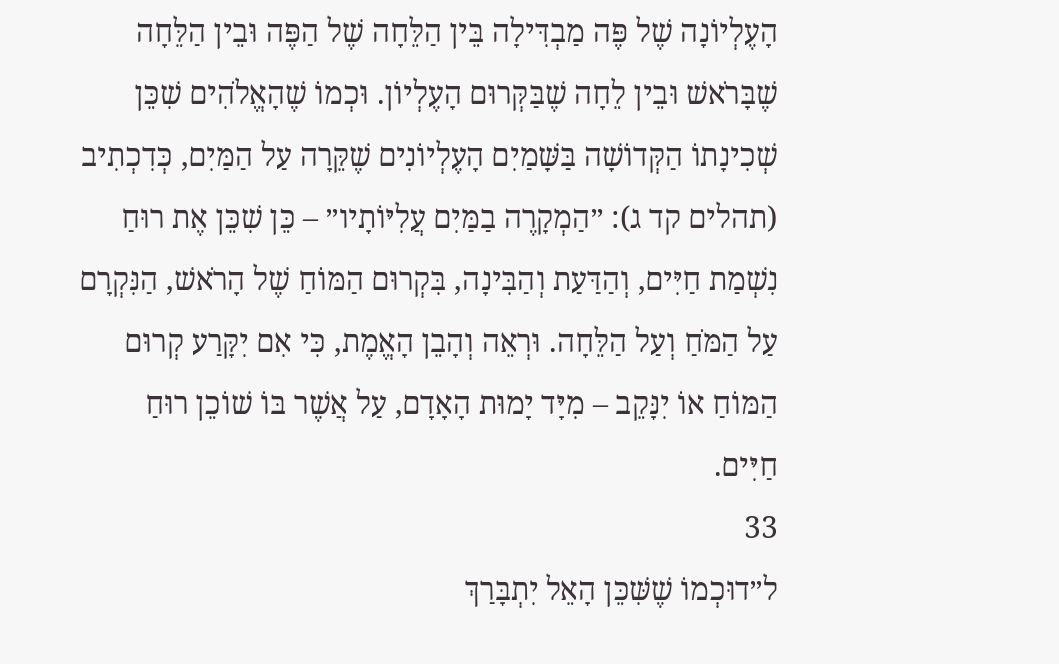הָעֶלְיוֹנָה שֶׁל פֶּה מַבְדִּילָה בֵּין הַלֵּחָה שֶׁל הַפֶּה וּבֵין הַלֵּחָה שֶׁבָּרֹאשׁ וּבֵין לֵחָה שֶׁבַּקְּרוּם הָעֶלְיוֹן. וּכְמוֹ שֶׁהָאֱלֹהִים שִׁכֵּן שְׁכִינָתוֹ הַקְּדוֹשָׁה בַּשָּׁמַיִם הָעֶלְיוֹנִים שֶׁקֵּרָה עַל הַמַּיִם, כְּדִכְתִיב (תהלים קד ג): ״הַמְקָרֶה בַמַּיִם עֲלִיּוֹתָיו״ – כֵּן שִׁכֵּן אֶת רוּחַ נִשְׁמַת חַיִּים, וְהַדַּעַת וְהַבִּינָה, בִּקְרוּם הַמּוֹחַ שֶׁל הָרֹאשׁ, הַנִּקְרָם עַל הַמֹּחַ וְעַל הַלֵּחָה. וּרְאֵה וְהָבֵן הָאֱמֶת, כִּי אִם יִקָּרַע קְרוּם הַמּוֹחַ אוֹ יִנָּקֵב – מִיָּד יָמוּת הָאָדָם, עַל אֲשֶׁר בּוֹ שׁוֹכֵן רוּחַ חַיִּים.
33
ל״דוּכְמוֹ שֶׁשִּׁכֵּן הָאֵל יִתְבָּרַךְ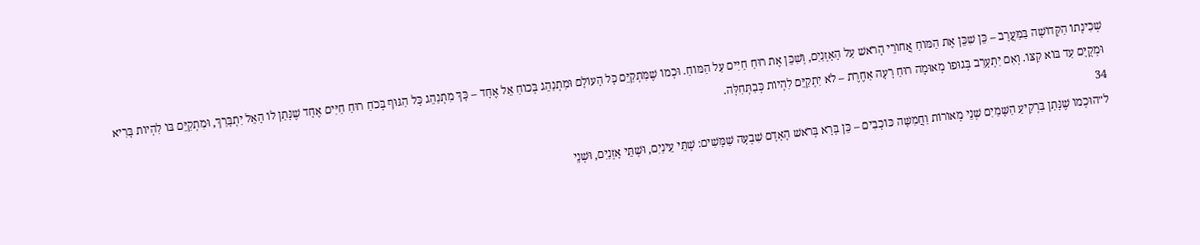שְׁכִינָתוֹ הַקְּדוֹשָׁה בַּמַּעֲרָב – כֵּן שִׁכֵּן אֶת הַמּוֹחַ אֲחוֹרֵי הָרֹאשׁ עַל הָאָזְנַיִם, וְשִׁכֵּן אֶת רוּחַ חַיִּים עַל הַמּוֹחַ. וּכְמוֹ שֶׁמִּתְקַיֵּם כָּל הָעוֹלָם וּמִתְנַהֵג בְּכוֹחַ אֵל אֶחָד – כָּךְ מִתְנַהֵג כָּל הַגּוּף בְּכֹחַ רוּחַ חַיִּים אֶחָד שֶׁנָּתַן לוֹ הָאֵל יִתְבָּרַךְ, וּמִתְקַיֵּם בּוֹ לִהְיוֹת בָּרִיא וּמְקֻיָּם עַד בּוֹא קִצּוֹ. וְאִם יִתְעָרֵב בְּגוּפוֹ מְאוּמָה רוּחַ רָעָה אַחֶרֶת – לֹא יִתְקַיֵּם לִהְיוֹת כְּבַתְּחִלָּה.
34
ל״הוּכְמוֹ שֶׁנָּתַן בִּרְקִיעַ הַשָּׁמַיִם שְׁנֵי מְאוֹרוֹת וַחֲמִשָּׁה כּוֹכָבִים – כֵּן בָּרָא בְּרֹאשׁ הָאָדָם שִׁבְעָה שַׁמָּשִׁים: שְׁתֵּי עֵינַיִם, וּשְׁתֵּי אָזְנַיִם, וּשְׁנֵי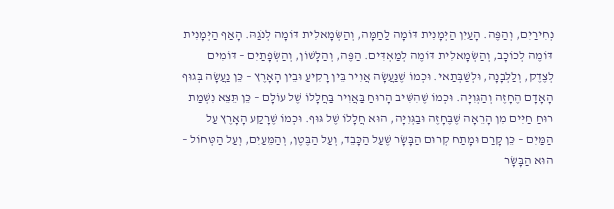נְחִירַיִם, וְהַפֶּה. הָעַיִן הַיְּמָנִית דּוֹמָה לַחַמָּה, וְהַשְּׂמָאלִית דּוֹמָה לְנֹגַהּ. הָאַף הַיְּמָנִית דּוֹמֶה לְכוֹכָב, וְהַשְּׂמָאלִית דּוֹמֶה לְמַאְדִּים. הַפֶּה, וְהַלָּשׁוֹן, וְהַשְּׂפָתַיִם – דּוֹמִים לְצֶדֶק, וְלַלְּבָנָה, וּלְשַׁבְּתַאי. וּכְמוֹ שֶׁנַּעֲשָׂה אֲוִיר בֵּין רָקִיעַ וּבֵין הָאָרֶץ – כֵּן נַעֲשָׂה בְּגוּף הָאָדָם הֶחָזֶה וְהַגְּוִיָּה. וּכְמוֹ שֶׁהִשִּׁיב הָרוּחַ בַּאֲוִיר בַּחֲלָלוֹ שֶׁל עוֹלָם – כֵּן תֵּצֵא נִשְׁמַת רוּחַ חַיִּים מִן הָרֵאָה שֶׁבֶּחָזֶה וּבַגְּוִיָּה, הוּא חֲלָלוֹ שֶׁל גּוּף. וּכְמוֹ שֶׁרָקַע הָאָרֶץ עַל הַמַּיִם – כֵּן קָרַם וּמָתַח קְרוּם הַבָּשָׂר שֶׁעַל הַכָּבֵד, וְעַל הַבֶּטֶן, וְהַמֵּעַיִם, וְעַל הַטְּחוֹל – הוּא הַבָּשָׂר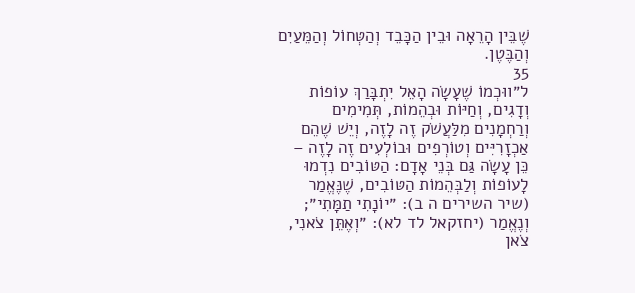שֶׁבֵּין הָרֵאָה וּבֵין הַכָּבֵד וְהַטְּחוֹל וְהַמֵּעַיִם וְהַבֶּטֶן.
35
ל״ווּכְמוֹ שֶׁעָשָׂה הָאֵל יִתְבָּרַךְ עוֹפוֹת וְדָגִים, וְחַיּוֹת וּבְהֵמוֹת, תְּמִימִים וְרַחְמָנִים מִלַּעֲשֹׁק זֶה לָזֶה, וְיֵשׁ שֶׁהֵם אַכְזָרִיִּים וְטוֹרְפִים וּבוֹלְעִים זֶה לָזֶה – כֵּן עָשָׂה גַּם בְּנֵי אָדָם: הַטּוֹבִים נִדְמוּ לָעוֹפוֹת וְלַבְּהֵמוֹת הַטּוֹבִים, שֶׁנֶּאֱמַר (שיר השירים ה ב): ״יוֹנָתִי תַמָּתִי״; וְנֶאֱמַר (יחזקאל לד לא): ״וְאֶתֵּן צֹאנִי, צֹאן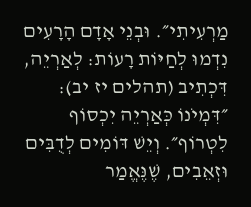מַרְעִיתִי״. וּבְנֵי אָדָם הָרָעִים נִדְמוּ לְחַיּוֹת רָעוֹת: לְאַרְיֵה, דִּכְתִיב (תהלים יז יב): ״דִּמְיֹנוֹ כְּאַרְיֵה יִכְסוֹף לִטְרוֹף״. וְיֵשׁ דּוֹמִים לְדֻבִּים וּזְאֵבִים, שֶׁנֶּאֱמַר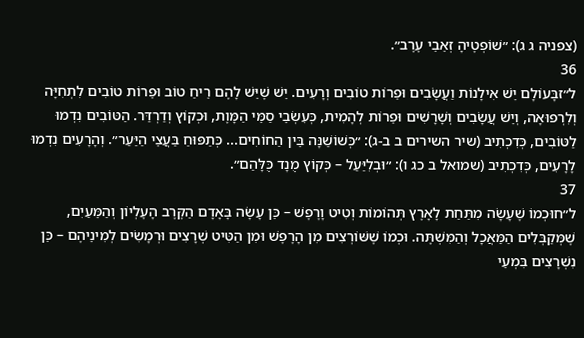(צפניה ג ג): ״שׁוֹפְטֶיהָ זְאֵבֵי עֶרֶב״.
36
ל״זבָּעוֹלָם יֵשׁ אִילָנוֹת וַעֲשָׂבִים וּפֵרוֹת טוֹבִים וְרָעִים. יֵשׁ שֶׁיֵּשׁ לָהֶם רֵיחַ טוֹב וּפֵרוֹת טוֹבִים לִתְחִיָּה וְלִרְפוּאָה, וְיֵשׁ עֲשָׂבִים וְשָׁרָשִׁים וּפֵרוֹת לְהָמִית, כְּעִשְׂבֵי סַמֵּי הַמָּוֶת, וּכְקוֹץ וְדַרְדַּר. הַטּוֹבִים נִדְמוּ לַטּוֹבִים, כְּדִכְתִיב (שיר השירים ב ב-ג): ״כְּשׁוֹשַׁנָּה בֵּין הַחוֹחִים... כְּתַפּוּחַ בַּעֲצֵי הַיַּעַר״. וְהָרָעִים נִדְמוּ לָרָעִים, כְּדִכְתִיב (שמואל ב כג ו): ״וּבְלִיַּעַל – כְּקוֹץ מֻנָד כֻּלָּהַם״.
37
ל״חוּכְמוֹ שֶׁעָשָׂה מִתַּחַת לָאָרֶץ תְּהוֹמוֹת וְטִיט וָרֶפֶשׁ – כֵּן עָשָׂה בָּאָדָם הַקֶּרֶב הָעֶלְיוֹן וְהַמֵּעַיִם, שֶׁמְּקַבְּלִים הַמַּאֲכָל וְהַמִּשְׁתֶּה. וּכְמוֹ שֶׁשּׁוֹרְצִים מִן הָרֶפֶשׁ וּמִן הַטִּיט שְׁרָצִים וּרְמָשִׂים לְמִינֵיהֶם – כֵּן נִשְׁרָצִים בִּמְעֵי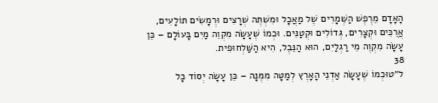הָאָדָם מֵרֶפֶשׁ הַשְּׁמָרִים שֶׁל מַאֲכָל וּמִשְׁתֶּה שְׁרָצִים וּרְמָשִׂים תּוֹלָעִים, אֲרֻכִּים וּקְצָרִים, גְּדוֹלִים וּקְטַנִּים. וּכְמוֹ שֶׁעָשָׂה מִקְוֵה מַיִם בָּעוֹלָם – כֵּן עָשָׂה מִקְוֶה מֵי רַגְלַיִם, הוּא הַנֵּבֶל, הִיא הַשַּׁלְחוּפִית.
38
ל״טוּכְמוֹ שֶׁעָשָׂה אַדְנֵי הָאָרֶץ לְמַטָּה מִמֶּנָּה – כֵּן עָשָׂה יְסוֹד כָּל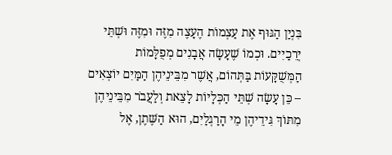בִּנְיַן הַגּוּף אֶת עַצְמוֹת הֶעָצֶה מִזֶּה וּמִזֶּה וּשְׁתֵּי יְרֵכַיִים. וּכְמוֹ שֶׁעָשָׂה אֲבָנִים מְפֻלָּמוֹת הַמְּשֻׁקָּעוֹת בַּתְּהוֹם, אֲשֶׁר מִבֵּינֵיהֶן הַמַּיִם יוֹצְאִים – כֵּן עָשָׂה שְׁתֵּי הַכְּלָיוֹת לָצֵאת וְלַעֲבֹר מִבֵּינֵיהֶן מִתּוֹךְ גִּידֵיהֶן מֵי הָרַגְלַיִם, הוּא הַשֶּׁתֶן, אֶל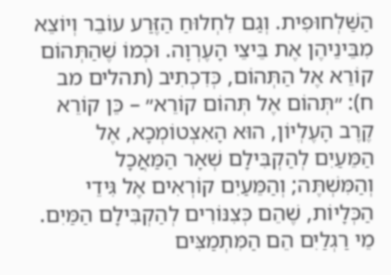הַשַּׁלְחוּפִית. וְגַם לִחְלוּחַ הַזֶּרַע עוֹבֵר וְיוֹצֵא מִבֵּינֵיהֶן אֶת בֵּיצֵי הָעֶרְוָה. וּכְמוֹ שֶׁהַתְּהוֹם קוֹרֵא אֶל הַתְּהוֹם, כְּדִכְתִיב (תהלים מב ח): ״תְּהוֹם אֶל תְּהוֹם קוֹרֵא״ – כֵּן קוֹרֵא קֶרֶב הָעֶלְיוֹן, הוּא הָאִצְטוֹמְכָא, אֶל הַמֵּעַיִם לְהַקְבִּילָם שְׁאָר הַמַּאֲכָל וְהַמִּשְׁתֶּה; וְהַמֵּעַיִם קוֹרְאִים אֶל גִּידֵי הַכְּלָיוֹת, שֶׁהֵם כְּצִנּוֹרִים לְהַקְבִּילָם הַמַּיִם. מֵי רַגְלַיִם הֵם הַמִּתְמַצִּים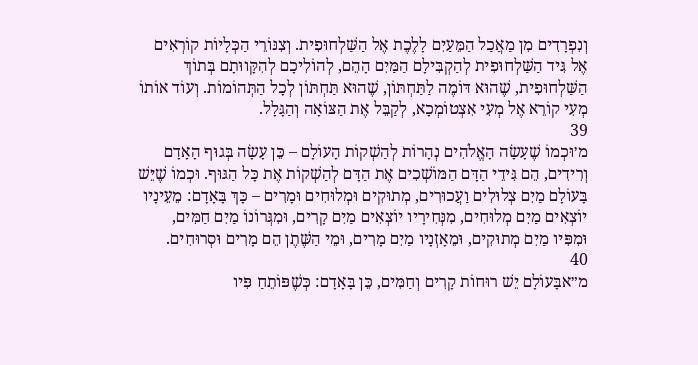וְנִפְרָדִים מִן מַאֲכַל הַמֵּעַיִם לָלֶכֶת אֶל הַשַּׁלְחוּפִית. וְצִנּוֹרֵי הַכְּלָיוֹת קוֹרְאִים אֶל גִּיד הַשַּׁלְחוּפִית לְהַקְבִּילָם הַמַּיִם הָהֵם, לְהוֹלִיכָם לְהִקָּווּתָם בְּתוֹךְ הַשַּׁלְחוּפִית, שֶׁהוּא דּוֹמֶה לַתַּחְתּוֹן, שֶׁהוּא תַּחְתּוֹן לְכָל הַתְּהוֹמוֹת. וְעוֹד אוֹתוֹ מְעִי קוֹרֵא אֶל מְעִי אִצְטוֹמְכָא, לְקַבֵּל אֶת הַצּוֹאָה וְהַגָּלָל.
39
מ׳וּכְמוֹ שֶׁעָשָׂה הָאֱלֹהִים נְהָרוֹת לְהַשְׁקוֹת הָעוֹלָם – כֵּן עָשָׂה בְּגוּף הָאָדָם וְרִידִים, הֵם גִּידֵי הַדָּם הַמּוֹשְׁכִים אֶת הַדָּם לְהַשְׁקוֹת אֶת כָּל הַגּוּף. וּכְמוֹ שֶׁיֵּשׁ בָּעוֹלָם מַיִם צְלוּלִים וַעֲכוּרִים, מְתוּקִים וּמְלוּחִים וּמָרִים – כָּךְ בָּאָדָם: מֵעֵינָיו יוֹצְאִים מַיִם מְלוּחִים, מִנְּחִירָיו יוֹצְאִים מַיִם קָרִים, וּמִגְּרוֹנוֹ מַיִם חַמִּים, וּמִפִּיו מַיִם מְתוּקִים, וּמֵאָזְנָיו מַיִם מָרִים, וּמֵי הַשֶּׁתֶן הֵם מָרִים וּסְרוּחִים.
40
מ״אבָּעוֹלָם יֵשׁ רוּחוֹת קָרִים וְחַמִּים, כֵּן בָּאָדָם: כְּשֶׁפּוֹתֵחַ פִּיו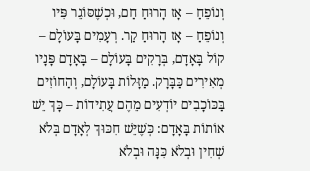וְנוֹפֵחַ – אָז הָרוּחַ חַם, וּכְשֶׁסּוֹגֵר פִּיו וְנוֹפֵחַ – אָז הָרוּחַ קַר. רְעָמִים בָּעוֹלָם – קוֹל בָּאָדָם, בְּרָקִים בָּעוֹלָם – בָּאָדָם פָּנָיו מְאִירִים כַּבָּרָק. מַזָּלוֹת בָּעוֹלָם, וְהַחוֹזִים בַּכּוֹכָבִים יוֹדְעִים מֵהֶם עֲתִידוֹת – כָּךְ יֵשׁ אוֹתוֹת בָּאָדָם: כְּשֶׁיֵּשׁ חִכּוּךְ לְאָדָם בְּלֹא שְׁחִין וּבְלֹא כִּנָּה וּבְלֹא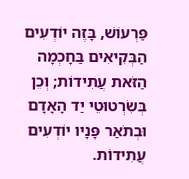פַּרְעוֹשׁ, בָּזֶה יוֹדְעִים הַבְּקִיאִים בַּחָכְמָה הַזֹּאת עֲתִידוֹת; וְכֵן בְּשִׂרְטוּטֵי יַד הָאָדָם וּבְתֹאַר פָּנָיו יוֹדְעִים עֲתִידוֹת.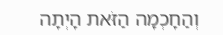וְהַחָכְמָה הַזֹּאת הָיְתָה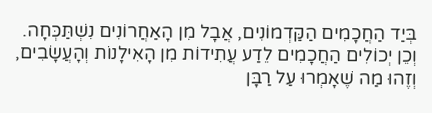בְּיַד הַחֲכָמִים הַקַּדְמוֹנִים, אֲבָל מִן הָאַחֲרוֹנִים נִשְׁתַּכְּחָה. וְכֵן יְכוֹלִים הַחֲכָמִים לֵדַע עֲתִידוֹת מִן הָאִילָנוֹת וְהָעֲשָׂבִים, וְזֶהוּ מַה שֶׁאָמְרוּ עַל רַבָּן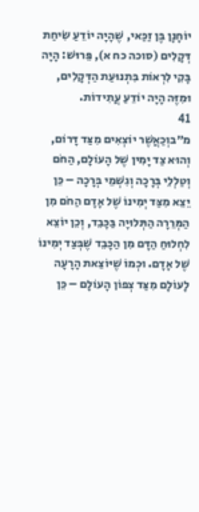יוֹחָנָן בֶּן זַכַּאי, שֶׁהָיָה יוֹדֵעַ שִׂיחַת דְּקָלִים (סוכה כח א), פֵּרוּשׁ: הָיָה בָּקִי לִרְאוֹת בִּתְנוּעַת הַדְּקָלִים, וּמִזֶּה הָיָה יוֹדֵעַ עֲתִידוֹת.
41
מ״בוְכַאֲשֶׁר יוֹצְאִים מִצַּד דָּרוֹם, וְהוּא צַד יָמִין שֶׁל הָעוֹלָם, הַחֹם וְטַלְלֵי בְּרָכָה וְגִשְׁמֵי בְּרָכָה – כֵּן יֵצֵא מִצַּד יְמִינוֹ שֶׁל אָדָם הַחֹם מִן הַמְּרֵרָה הַתְּלוּיָה בַּכָּבֵד, וְכֵן יוֹצֵא לִחְלוּחַ הַדָּם מִן הַכָּבֵד שֶׁבְּצַד יְמִינוֹ שֶׁל אָדָם. וּכְמוֹ שֶׁיּוֹצֵאת הָרָעָה לָעוֹלָם מִצַּד צְפוֹן הָעוֹלָם – כֵּן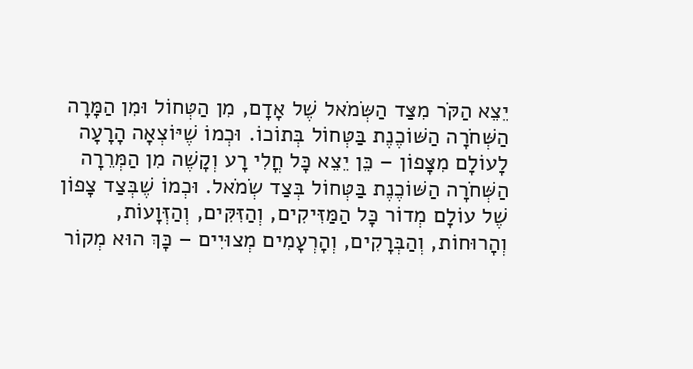יֵצֵא הַקֹּר מִצַּד הַשְּׂמֹאל שֶׁל אָדָם, מִן הַטְּחוֹל וּמִן הַמָּרָה הַשְּׁחֹרָה הַשּׁוֹכֶנֶת בַּטְּחוֹל בְּתוֹכוֹ. וּכְמוֹ שֶׁיּוֹצְאָה הָרָעָה לָעוֹלָם מִצָּפוֹן – כֵּן יֵצֵא כָּל חֳלִי רָע וְקָשֶׁה מִן הַמְּרֵרָה הַשְּׁחֹרָה הַשּׁוֹכֶנֶת בַּטְּחוֹל בְּצַד שְׂמֹאל. וּכְמוֹ שֶׁבְּצַד צָפוֹן שֶׁל עוֹלָם מְדוֹר כָּל הַמַּזִּיקִים, וְהַזִּקִּים, וְהַזְּוָעוֹת, וְהָרוּחוֹת, וְהַבְּרָקִים, וְהָרְעָמִים מְצוּיִים – כָּךְ הוּא מְקוֹר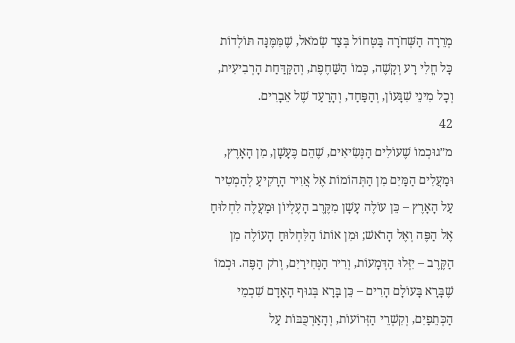מְרֵרָה הַשְּׁחֹרָה בַּטְּחוֹל בְּצַד שְׂמֹאל, שֶׁמִּמֶּנָּה תּוֹלְדוֹת כָּל חֳלִי רָע וְקָשֶׁה, כְּמוֹ הַשַּׁחֶפֶת, וְהַקַּדַּחַת הָרְבִיעִית, וְכָל מִינֵי שִׁגָּעוֹן, וְהַפַּחַד, וְהָרַעַד שֶׁל אֵבָרִים.
42
מ״גוּכְמוֹ שֶׁעוֹלִים הַנְּשִׂיאִים, שֶׁהֵם כֶּעָשָׁן, מִן הָאָרֶץ, וּמַעֲלִים הַמַּיִם מִן הַתְּהוֹמוֹת אֶל אֲוִיר הָרָקִיעַ לְהַמְטִיר עַל הָאָרֶץ – כֵּן עוֹלֶה עָשָׁן מִקֶּרֶב הָעֶלְיוֹן וּמַעֲלֶה לִחְלוּחַ אֶל הַפֶּה וְאֶל הָרֹאשׁ; וּמִן אוֹתוֹ הַלִּחְלוּחַ הָעוֹלֶה מִן הַקֶּרֶב – יִזְּלוּ הַדְּמָעוֹת, וְרִיר הַנְּחִירַיִם, וְרֹק הַפֶּה. וּכְמוֹ שֶׁבָּרָא בָּעוֹלָם הָרִים – כֵּן בָּרָא בְּגוּף הָאָדָם שִׁכְמֵי הַכְּתֵפַיִם, וְקִשְׁרֵי הַזְּרוֹעוֹת, וְהָאַרְכֻּבּוֹת עַל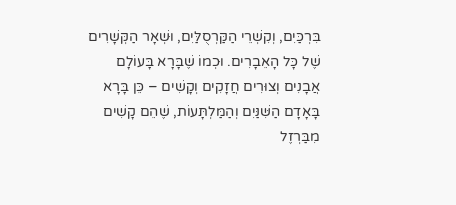בִּרְכַּיִם, וְקִשְׁרֵי הַקַּרְסֻלַּיִם, וּשְׁאָר הַקְּשָׁרִים שֶׁל כָּל הָאֵבָרִים. וּכְמוֹ שֶׁבָּרָא בָּעוֹלָם אֲבָנִים וְצוּרִים חֲזָקִים וְקָשִׁים – כֵּן בָּרָא בָּאָדָם הַשִּׁנַּיִם וְהַמַּלְתָּעוֹת, שֶׁהֵם קָשִׁים מִבַּרְזֶל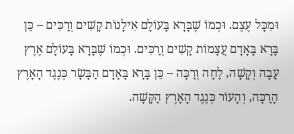וּמִכָּל עֶצֶם. וּכְמוֹ שֶׁבָּרָא בָּעוֹלָם אִילָנוֹת קָשִׁים וְרַכִּים – כֵּן בָּרָא בָּאָדָם עֲצָמוֹת קָשִׁים וְרַכִּים. וּכְמוֹ שֶׁבָּרָא בָּעוֹלָם אֶרֶץ עָבָה וְקָשָׁה, לַחָה וְרַכָּה – כֵּן בָּרָא בָּאָדָם הַבָּשָׂר כְּנֶגֶד הָאָרֶץ הָרַכָּה, וְהָעוֹר כְּנֶגֶד הָאָרֶץ הַקָּשָׁה.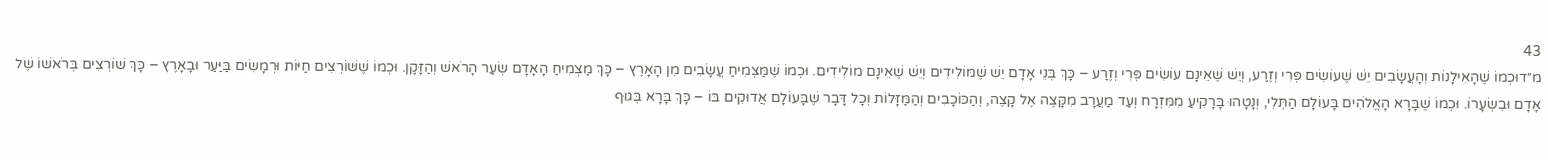43
מ״דוּכְמוֹ שֶׁהָאִילָנוֹת וְהָעֲשָׂבִים יֵשׁ שֶׁעוֹשִׂים פְּרִי וְזֶרַע, וְיֵשׁ שֶׁאֵינָם עוֹשִׂים פְּרִי וְזֶרַע – כָּךְ בְּנֵי אָדָם יֵשׁ שֶׁמּוֹלִידִים וְיֵשׁ שֶׁאֵינָם מוֹלִידִים. וּכְמוֹ שֶׁמַּצְמִיחַ עֲשָׂבִים מִן הָאָרֶץ – כָּךְ מַצְמִיחַ הָאָדָם שְׂעַר הָרֹאשׁ וְהַזָּקָן. וּכְמוֹ שֶׁשּׁוֹרְצִים חַיּוֹת וּרְמָשִׂים בַּיַּעַר וּבָאָרֶץ – כָּךְ שׁוֹרְצִים בְּרֹאשׁוֹ שֶׁל אָדָם וּבִשְׂעָרוֹ. וּכְמוֹ שֶׁבָּרָא הָאֱלֹהִים בָּעוֹלָם הַתְּלִי, וְנָטָהוּ בָּרָקִיעַ מִמִּזְרָח וְעַד מַעֲרָב מִקָּצֶה אֶל קָצֶה, וְהַכּוֹכָבִים וְהַמַּזָּלוֹת וְכָל דָּבָר שֶׁבָּעוֹלָם אֲדוּקִים בּוֹ – כָּךְ בָּרָא בְּגוּף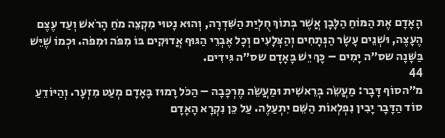הָאָדָם אֶת הַמּוֹחַ הַלָּבָן אֲשֶׁר בְּתוֹךְ חֻלְיַת הַשִּׁדְרָה, וְהוּא נָטוּי מִקְצֵה מֹחַ הָרֹאשׁ וְעַד עֶצֶם הֶעָצֶה, וּשְׁנֵים עָשָׂר הַנְּתָחִים וְהַצְּלָעִים וְכָל אֶבְרֵי הַגּוּף אֲדוּקִים בּוֹ מִפֹּה וּמִפֹּה. וּכְמוֹ שֶׁיֵּשׁ בַּשָּׁנָה שס״ה יָמִים – כָּךְ יֵשׁ בָּאָדָם שס״ה גִּידִים.
44
מ״הסוֹף דָּבָר: מַעֲשֵׂה בְּרֵאשִׁית וּמַעֲשֵׂה מֶרְכָּבָה – הַכֹּל רָמוּז בָּאָדָם מְעַט מִזְעָר. וְהַיּוֹדֵעַ סוֹד הַדָּבָר יָבִין נִפְלְאוֹת הַשֵּׁם יִתְעַלֶּה. עַל כֵּן נִקְרָא הָאָדָם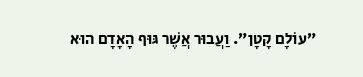״עוֹלָם קָטָן״. וַעֲבוּר אֲשֶׁר גּוּף הָאָדָם הוּא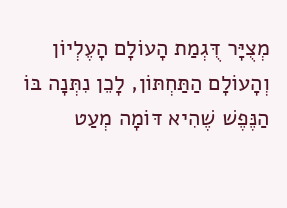מְצֻיָּר דֻּגְמַת הָעוֹלָם הָעֶלְיוֹן וְהָעוֹלָם הַתַּחְתּוֹן, לָכֵן נִתְּנָה בּוֹ הַנֶּפֶשׁ שֶׁהִיא דּוֹמָה מְעַט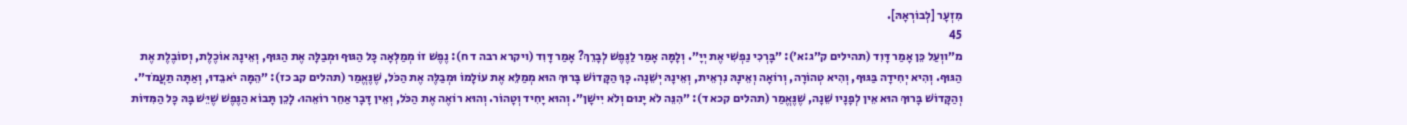מִזְעָר [לְבוֹרְאָהּ].
45
מ״ווְעַל כֵּן אָמַר דָּוִד (תהילים ק״ג:א׳): ״בָּרְכִי נַפְשִׁי אֶת יְיָ״. וְלָמָּה אָמַר לַנֶּפֶשׁ לְבָרֵךְ? אָמַר דָּוִד (ויקרא רבה ד ח): נֶפֶשׁ זוֹ מְמַלְּאָה כָּל הַגּוּף וּמְבַלָּה אֶת הַגּוּף, וְאֵינָהּ אוֹכֶלֶת, וְסוֹבֶלֶת אֶת הַגּוּף. וְהִיא יְחִידָה בַּגּוּף, וְהִיא טְהוֹרָה, וְרוֹאָה וְאֵינָהּ נִרְאֵית, וְאֵינָהּ יְשֵׁנָה. כָּךְ הַקָּדוֹשׁ בָּרוּךְ הוּא מְמַלֵּא אֶת עוֹלָמוֹ וּמְבַלֶּה אֶת הַכֹּל, שֶׁנֶּאֱמַר (תהלים קב כז): ״הֵמָּה יֹאבֵדוּ, וְאַתָּה תַעֲמֹד״. וְהַקָּדוֹשׁ בָּרוּךְ הוּא אֵין לְפָנָיו שֵׁנָה, שֶׁנֶּאֱמַר (תהלים קכא ד): ״הִנֵּה לֹא יָנוּם וְלֹא יִישָׁן״. וְהוּא יָחִיד וְטָהוֹר. וְהוּא רוֹאֶה אֶת הַכֹּל, וְאֵין דָּבָר אַחֵר רוֹאֵהוּ. לָכֵן תָּבוֹא הַנֶּפֶשׁ שֶׁיֵּשׁ בָּהּ כָּל הַמִּדּוֹת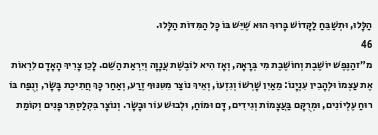הַלָּלוּ, וּתְשַׁבֵּחַ לַקָּדוֹשׁ בָּרוּךְ הוּא שֶׁיֵּשׁ בּוֹ כָּל הַמִּדּוֹת הַלָּלוּ.
46
מ״זהַנֶּפֶשׁ יוֹשֶׁבֶת וְחוֹשֶׁבֶת מִי בְּרָאָהּ, וְאָז הִיא לוֹבֶשֶׁת עֲנָוָה וְיִרְאַת הַשֵּׁם. לָכֵן צָרִיךְ הָאָדָם לִרְאוֹת אֶת עַצְמוֹ וּלְהָבִין עִנְיָנוֹ: מֵאַיִן שָׁרְשׁוֹ וְגִזְעוֹ, וְאֵיךְ נוֹצַר מִטִּנּוּף זֶרַע, וְאַחַר כָּךְ חֲתִיכַת בָּשָׂר, וְנֻפַּח בּוֹ רוּחַ עֶלְיוֹנִים, וּמְרֻקָּם בַּעֲצָמוֹת וְגִידִים, דָּם וּמוֹחַ, וּלְבוּשׁ עוֹר וּבָשָׂר. וְנוֹצָר בִּקְלַסְתֵּר פָּנִים וְקוֹמַת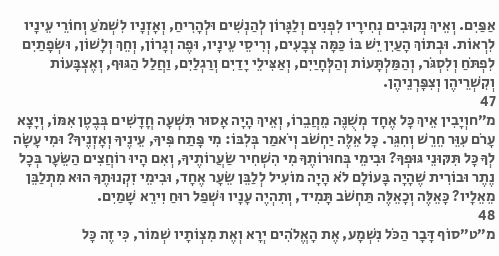אַפַּיִם. וְאֵיךְ נְקוּבִים נְחִירָיו לִפְנִים וְלַגָּרוֹן לְהַנְשִׁים וּלְהָרִיחַ, וְאָזְנָיו לִשְׁמֹעַ וְחוֹרֵי עֵינָיו לִרְאוֹת. וּבְתוֹךְ הָעַיִן יֵשׁ בּוֹ כַּמָּה צְבָעִים, וְרִיסֵי עֵינָיו, וּפֶה וְגָרוֹן, וְחֵךְ וְלָשׁוֹן, וּשְׂפָתַיִם לִפְתֹּחַ וְלִסְגֹּר, וְהַמַּלְתָּעוֹת וְהַלְּחָיַיִם, וְאַצִּילֵי יָדַיִם וְרַגְלַיִם, וַחֲלַל הַגּוּף, וְאֶצְבָּעוֹת וְקִשְׁרֵיהֶן וְצִפָּרְנֵיהֶן.
47
מ״חוְיָבִין אֵיךְ כָּל אֶחָד מְשֻׁנֶּה מֵחֲבֵרוֹ, וְאֵיךְ הָיָה אָסוּר תִּשְׁעָה חֳדָשִׁים בְּבֶטֶן אִמּוֹ, וְיָצָא עָרֹם עִוֵּר חֵרֵשׁ וְחִגֵּר. כָּל אֵלֶּה יַחְשֹׁב וְיֹאמַר בְּלִבּוֹ: מִי פָּתַח פִּיךָ, עֵינֶיךָ וְאָזְנֶיךָ? וּמִי עָשָׂה לְךָ כָּל תִּקּוּנֵי גּוּפְךָ? וּבִימֵי בְּחוּרוֹתֶךָ מִי הִשְׁחִיר שַׂעֲרוֹתֶיךָ, וְאִם הָיוּ רוֹחֲצִים הַשֵּׂעָר בְּכָל נֶתֶר וּבוֹרִית שֶׁהָיָה בָּעוֹלָם לֹא הָיָה מוֹעִיל לְלַבֵּן שֵׂעָר אֶחָד, וּבִימֵי זִקְנוּתֶךָ הוּא מִתְלַבֵּן מֵאֵלָיו? כָּאֵלֶּה וְכָאֵלֶּה תַּחְשֹׁב תָּמִיד, וְתִהְיֶה עָנָיו וּשְׁפַל רוּחַ וִירֵא שָׁמַיִם.
48
מ״ט״סוֹף דָּבָר הַכֹּל נִשְׁמָע, אֶת הָאֱלֹהִים יְרָא וְאֶת מִצְוֹתָיו שְׁמוֹר, כִּי זֶה כָּל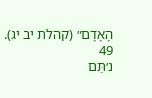הָאָדָם״ (קהלת יב יג).
49
נ׳תַּם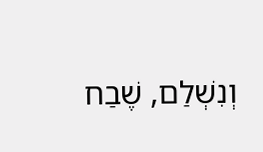וְנִשְׁלַם, שֶׁבַח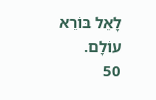לָאֵל בּוֹרֵא עוֹלָם.
50